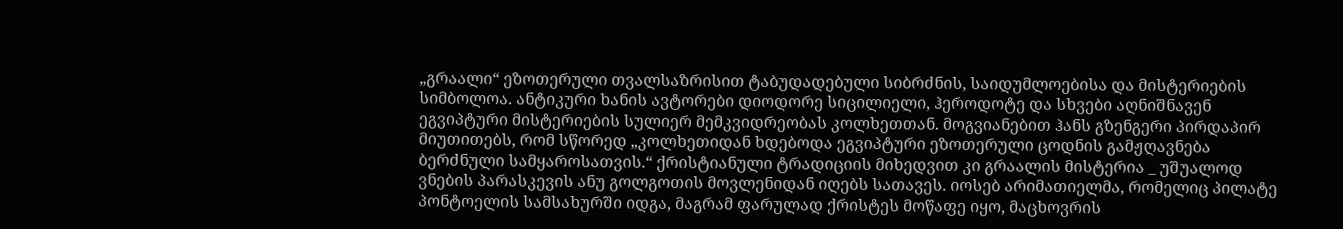„გრაალი“ ეზოთერული თვალსაზრისით ტაბუდადებული სიბრძნის, საიდუმლოებისა და მისტერიების სიმბოლოა. ანტიკური ხანის ავტორები დიოდორე სიცილიელი, ჰეროდოტე და სხვები აღნიშნავენ ეგვიპტური მისტერიების სულიერ მემკვიდრეობას კოლხეთთან. მოგვიანებით ჰანს გზენგერი პირდაპირ მიუთითებს, რომ სწორედ „კოლხეთიდან ხდებოდა ეგვიპტური ეზოთერული ცოდნის გამჟღავნება ბერძნული სამყაროსათვის.“ ქრისტიანული ტრადიციის მიხედვით კი გრაალის მისტერია _ უშუალოდ ვნების პარასკევის ანუ გოლგოთის მოვლენიდან იღებს სათავეს. იოსებ არიმათიელმა, რომელიც პილატე პონტოელის სამსახურში იდგა, მაგრამ ფარულად ქრისტეს მოწაფე იყო, მაცხოვრის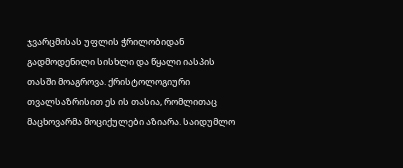ჯვარცმისას უფლის ჭრილობიდან გადმოდენილი სისხლი და წყალი იასპის თასში მოაგროვა. ქრისტოლოგიური თვალსაზრისით ეს ის თასია, რომლითაც მაცხოვარმა მოციქულები აზიარა. საიდუმლო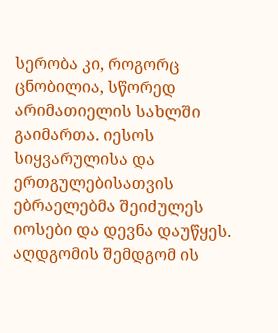სერობა კი, როგორც ცნობილია, სწორედ არიმათიელის სახლში გაიმართა. იესოს სიყვარულისა და ერთგულებისათვის ებრაელებმა შეიძულეს იოსები და დევნა დაუწყეს. აღდგომის შემდგომ ის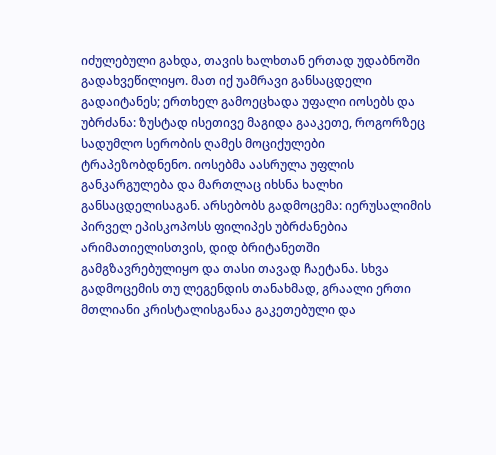იძულებული გახდა, თავის ხალხთან ერთად უდაბნოში გადახვეწილიყო. მათ იქ უამრავი განსაცდელი გადაიტანეს; ერთხელ გამოეცხადა უფალი იოსებს და უბრძანა: ზუსტად ისეთივე მაგიდა გააკეთე, როგორზეც სადუმლო სერობის ღამეს მოციქულები ტრაპეზობდნენო. იოსებმა აასრულა უფლის განკარგულება და მართლაც იხსნა ხალხი განსაცდელისაგან. არსებობს გადმოცემა: იერუსალიმის პირველ ეპისკოპოსს ფილიპეს უბრძანებია არიმათიელისთვის, დიდ ბრიტანეთში გამგზავრებულიყო და თასი თავად ჩაეტანა. სხვა გადმოცემის თუ ლეგენდის თანახმად, გრაალი ერთი მთლიანი კრისტალისგანაა გაკეთებული და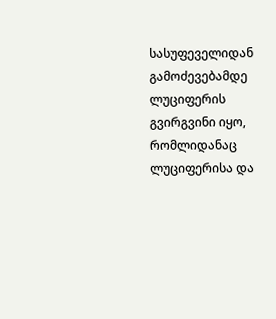სასუფეველიდან გამოძევებამდე ლუციფერის გვირგვინი იყო, რომლიდანაც ლუციფერისა და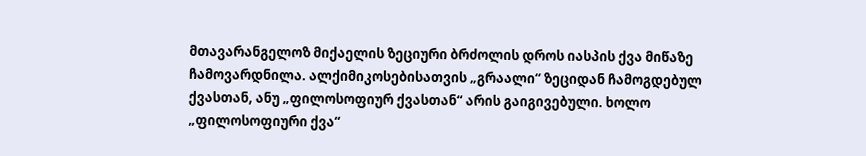მთავარანგელოზ მიქაელის ზეციური ბრძოლის დროს იასპის ქვა მიწაზე ჩამოვარდნილა. ალქიმიკოსებისათვის „გრაალი“ ზეციდან ჩამოგდებულ ქვასთან, ანუ „ფილოსოფიურ ქვასთან“ არის გაიგივებული. ხოლო „ფილოსოფიური ქვა“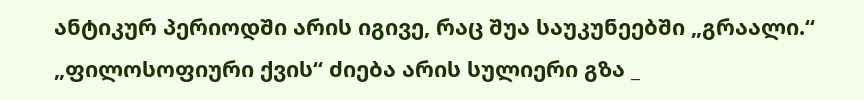ანტიკურ პერიოდში არის იგივე, რაც შუა საუკუნეებში „გრაალი.“ „ფილოსოფიური ქვის“ ძიება არის სულიერი გზა _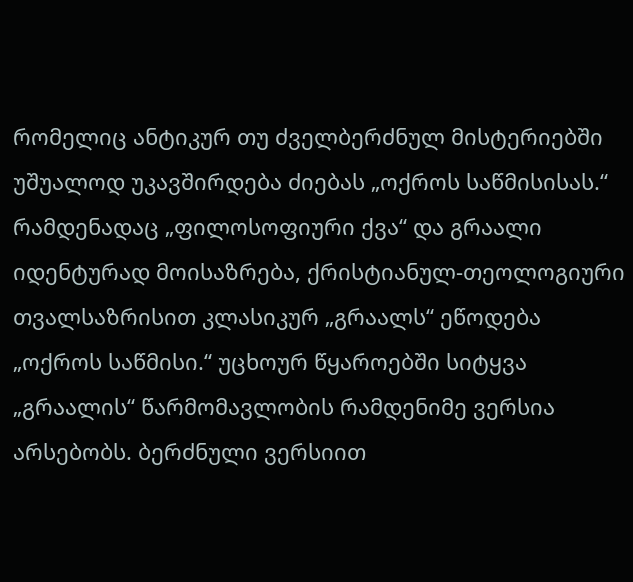რომელიც ანტიკურ თუ ძველბერძნულ მისტერიებში უშუალოდ უკავშირდება ძიებას „ოქროს საწმისისას.“ რამდენადაც „ფილოსოფიური ქვა“ და გრაალი იდენტურად მოისაზრება, ქრისტიანულ-თეოლოგიური თვალსაზრისით კლასიკურ „გრაალს“ ეწოდება „ოქროს საწმისი.“ უცხოურ წყაროებში სიტყვა „გრაალის“ წარმომავლობის რამდენიმე ვერსია არსებობს. ბერძნული ვერსიით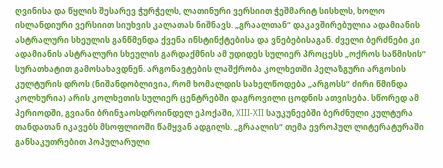ღვინისა და წყლის შესარევ ჭურჭელს, ლათინური ვერსიით ჭეშმარიტ სისხლს, ხოლო ისლანდიური ვერსიით სიუხვის კალათას ნიშნავს. „გრაალთან“ დაკავშირებულია ადამიანის ასტრალური სხეულის განწმენდა ქვენა ინსტინქტებისა და ვნებებისაგან. ძველი ბერძნები კი ადამიანის ასტრალური სხეულის გარდაქმნის ამ უდიდეს სულიერ პროცესს „ოქროს საწმისის“ სურათხატით გამოსახავდნენ. არგონავტების ლაშქრობა კოლხეთში პელაზგური არგოსის კულტურის დროს (ნიშანდობლივია, რომ ხომალდის სახელწოდება „არგოსს“ ძირი წმინდა კოლხურია) არის კოლხეთის სულიერ ცენტრებში დაგროვილი ცოდნის ათვისება. სწორედ ამ პერიოდში, გვიანი ბრინჯაოსდროინდელ ეპოქაში, XIII-XII საუკუნეებში ბერძნული კულტურა თანდათან იკავებს მსოფლიოში წამყვან ადგილს. „გრაალის“ თემა ევროპულ ლიტერატურაში განსაკუთრებით პოპულარული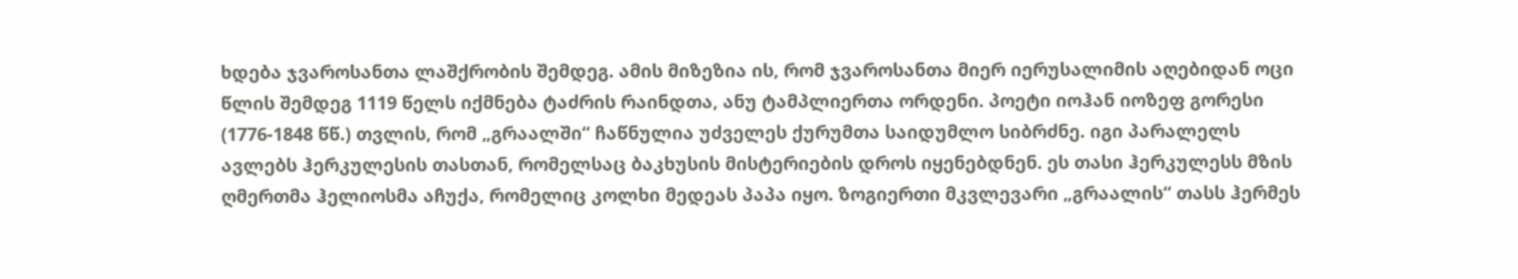ხდება ჯვაროსანთა ლაშქრობის შემდეგ. ამის მიზეზია ის, რომ ჯვაროსანთა მიერ იერუსალიმის აღებიდან ოცი წლის შემდეგ 1119 წელს იქმნება ტაძრის რაინდთა, ანუ ტამპლიერთა ორდენი. პოეტი იოჰან იოზეფ გორესი (1776-1848 წწ.) თვლის, რომ „გრაალში“ ჩაწნულია უძველეს ქურუმთა საიდუმლო სიბრძნე. იგი პარალელს ავლებს ჰერკულესის თასთან, რომელსაც ბაკხუსის მისტერიების დროს იყენებდნენ. ეს თასი ჰერკულესს მზის ღმერთმა ჰელიოსმა აჩუქა, რომელიც კოლხი მედეას პაპა იყო. ზოგიერთი მკვლევარი „გრაალის“ თასს ჰერმეს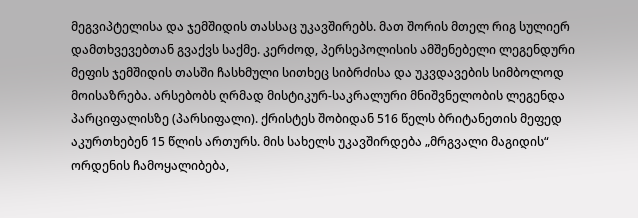მეგვიპტელისა და ჯემშიდის თასსაც უკავშირებს. მათ შორის მთელ რიგ სულიერ დამთხვევებთან გვაქვს საქმე. კერძოდ, პერსეპოლისის ამშენებელი ლეგენდური მეფის ჯემშიდის თასში ჩასხმული სითხეც სიბრძისა და უკვდავების სიმბოლოდ მოისაზრება. არსებობს ღრმად მისტიკურ-საკრალური მნიშვნელობის ლეგენდა პარციფალისზე (პარსიფალი). ქრისტეს შობიდან 516 წელს ბრიტანეთის მეფედ აკურთხებენ 15 წლის ართურს. მის სახელს უკავშირდება „მრგვალი მაგიდის“ ორდენის ჩამოყალიბება,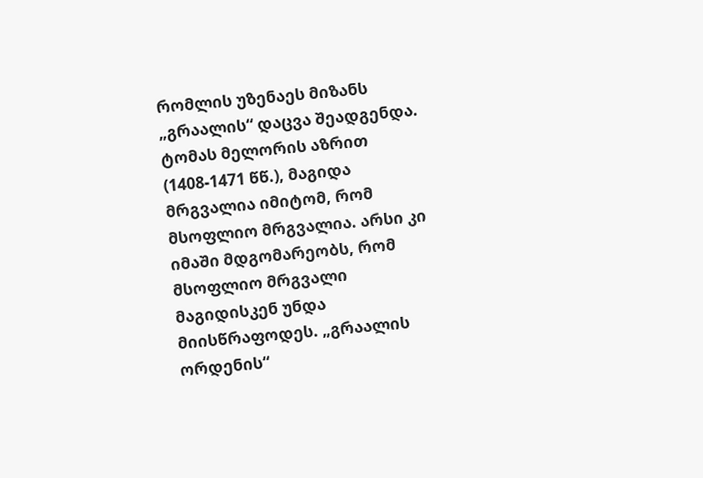რომლის უზენაეს მიზანს „გრაალის“ დაცვა შეადგენდა. ტომას მელორის აზრით (1408-1471 წწ.), მაგიდა მრგვალია იმიტომ, რომ მსოფლიო მრგვალია. არსი კი იმაში მდგომარეობს, რომ მსოფლიო მრგვალი მაგიდისკენ უნდა მიისწრაფოდეს. „გრაალის ორდენის“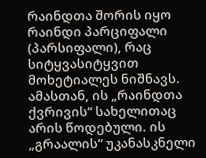რაინდთა შორის იყო რაინდი პარციფალი (პარსიფალი), რაც სიტყვასიტყვით მოხეტიალეს ნიშნავს. ამასთან, ის „რაინდთა ქვრივის“ სახელითაც არის წოდებული. ის „გრაალის“ უკანასკნელი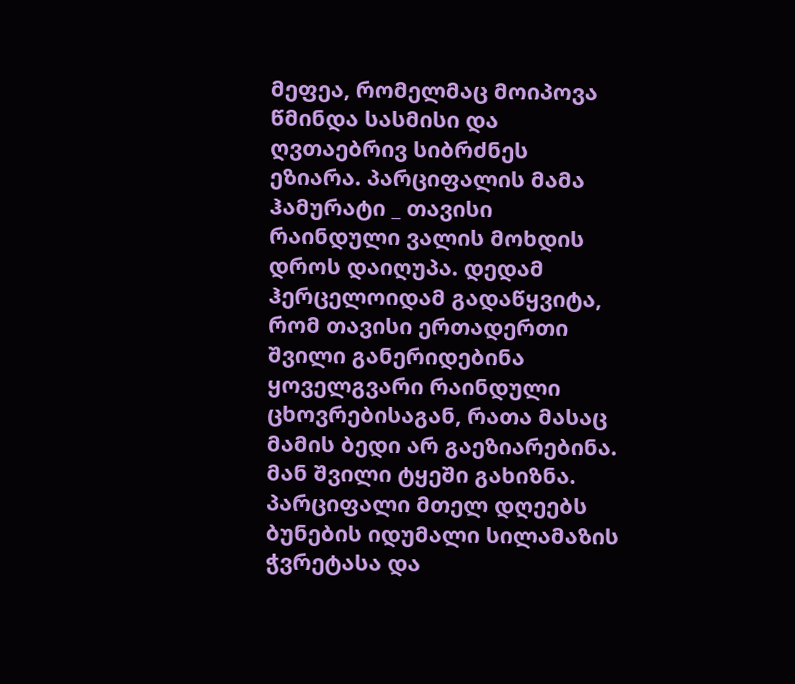მეფეა, რომელმაც მოიპოვა წმინდა სასმისი და ღვთაებრივ სიბრძნეს ეზიარა. პარციფალის მამა ჰამურატი _ თავისი რაინდული ვალის მოხდის დროს დაიღუპა. დედამ ჰერცელოიდამ გადაწყვიტა, რომ თავისი ერთადერთი შვილი განერიდებინა ყოველგვარი რაინდული ცხოვრებისაგან, რათა მასაც მამის ბედი არ გაეზიარებინა. მან შვილი ტყეში გახიზნა. პარციფალი მთელ დღეებს ბუნების იდუმალი სილამაზის ჭვრეტასა და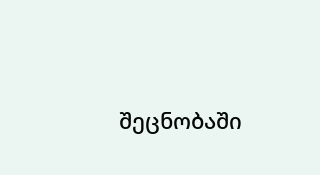შეცნობაში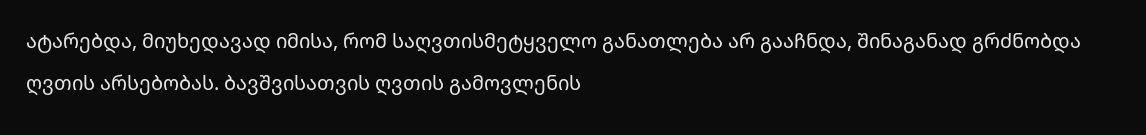ატარებდა, მიუხედავად იმისა, რომ საღვთისმეტყველო განათლება არ გააჩნდა, შინაგანად გრძნობდა ღვთის არსებობას. ბავშვისათვის ღვთის გამოვლენის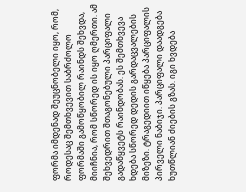ფორმა იმდენად შეუცნობელი იყო, რომ, როდესაც შემთხვევით საბრძოლო ფორმაში გამოწყობილ რაინდს შეხვდა, მიიჩნია, რომ სწორედ ის იყო ღმერთი. ამ შეხვედრით შთაგონებული პარციფალი გადაწყვეტს რაინდობას. ეს შემთხვევა ხდება სწორედ დედის გარდაცვალების მიზეზი. ტრაგედიით იწყება პარციფალის პირველი ნაბიჯი. პარციფალი დაადგება ხუთწლიან ძიების გზას. იგი ხვდება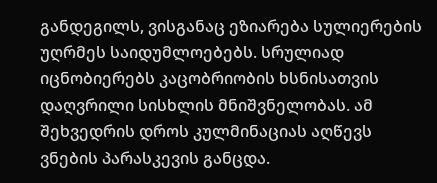განდეგილს, ვისგანაც ეზიარება სულიერების უღრმეს საიდუმლოებებს. სრულიად იცნობიერებს კაცობრიობის ხსნისათვის დაღვრილი სისხლის მნიშვნელობას. ამ შეხვედრის დროს კულმინაციას აღწევს ვნების პარასკევის განცდა.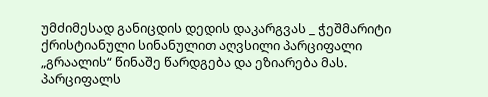უმძიმესად განიცდის დედის დაკარგვას _ ჭეშმარიტი ქრისტიანული სინანულით აღვსილი პარციფალი „გრაალის“ წინაშე წარდგება და ეზიარება მას. პარციფალს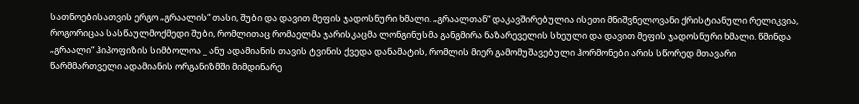სათნოებისათვის ერგო „გრაალის“ თასი, შუბი და დავით მეფის ჯადოსნური ხმალი. „გრაალთან“ დაკავშირებულია ისეთი მნიშვნელოვანი ქრისტიანული რელიკვია, როგორიცაა სასწაულმოქმედი შუბი, რომლითაც რომაელმა ჯარისკაცმა ლონგინუსმა განგმირა ნაზარეველის სხეული და დავით მეფის ჯადოსნური ხმალი. წმინდა „გრაალი“ ჰიპოფიზის სიმბოლოა _ ანუ ადამიანის თავის ტვინის ქვედა დანამატის, რომლის მიერ გამომუშავებული ჰორმონები არის სწორედ მთავარი წარმმართველი ადამიანის ორგანიზმში მიმდინარე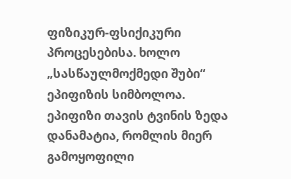ფიზიკურ-ფსიქიკური პროცესებისა. ხოლო „სასწაულმოქმედი შუბი“ ეპიფიზის სიმბოლოა. ეპიფიზი თავის ტვინის ზედა დანამატია, რომლის მიერ გამოყოფილი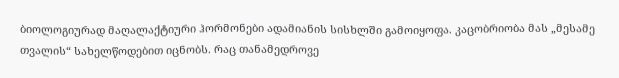ბიოლოგიურად მაღალაქტიური ჰორმონები ადამიანის სისხლში გამოიყოფა. კაცობრიობა მას „მესამე თვალის“ სახელწოდებით იცნობს. რაც თანამედროვე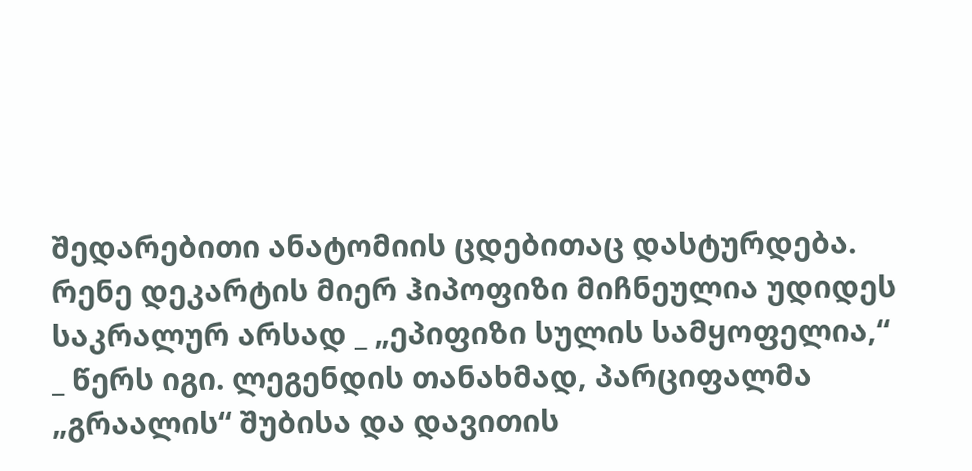შედარებითი ანატომიის ცდებითაც დასტურდება. რენე დეკარტის მიერ ჰიპოფიზი მიჩნეულია უდიდეს საკრალურ არსად _ „ეპიფიზი სულის სამყოფელია,“ _ წერს იგი. ლეგენდის თანახმად, პარციფალმა „გრაალის“ შუბისა და დავითის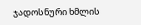ჯადოსნური ხმლის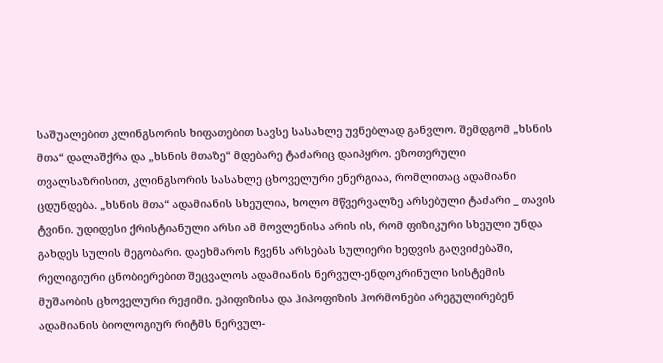საშუალებით კლინგსორის ხიფათებით სავსე სასახლე უვნებლად განვლო. შემდგომ „ხსნის მთა“ დალაშქრა და „ხსნის მთაზე“ მდებარე ტაძარიც დაიპყრო. ეზოთერული თვალსაზრისით, კლინგსორის სასახლე ცხოველური ენერგიაა, რომლითაც ადამიანი ცდუნდება. „ხსნის მთა“ ადამიანის სხეულია, ხოლო მწვერვალზე არსებული ტაძარი _ თავის ტვინი. უდიდესი ქრისტიანული არსი ამ მოვლენისა არის ის, რომ ფიზიკური სხეული უნდა გახდეს სულის მეგობარი. დაეხმაროს ჩვენს არსებას სულიერი ხედვის გაღვიძებაში, რელიგიური ცნობიერებით შეცვალოს ადამიანის ნერვულ-ენდოკრინული სისტემის მუშაობის ცხოველური რეჟიმი. ეპიფიზისა და ჰიპოფიზის ჰორმონები არეგულირებენ ადამიანის ბიოლოგიურ რიტმს ნერვულ-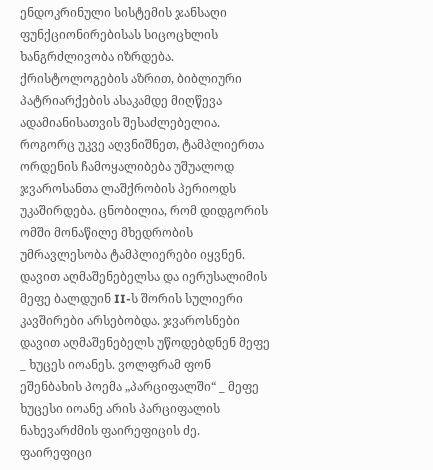ენდოკრინული სისტემის ჯანსაღი ფუნქციონირებისას სიცოცხლის ხანგრძლივობა იზრდება. ქრისტოლოგების აზრით, ბიბლიური პატრიარქების ასაკამდე მიღწევა ადამიანისათვის შესაძლებელია. როგორც უკვე აღვნიშნეთ, ტამპლიერთა ორდენის ჩამოყალიბება უშუალოდ ჯვაროსანთა ლაშქრობის პერიოდს უკაშირდება. ცნობილია, რომ დიდგორის ომში მონაწილე მხედრობის უმრავლესობა ტამპლიერები იყვნენ. დავით აღმაშენებელსა და იერუსალიმის მეფე ბალდუინ II-ს შორის სულიერი კავშირები არსებობდა. ჯვაროსნები დავით აღმაშენებელს უწოდებდნენ მეფე _ ხუცეს იოანეს. ვოლფრამ ფონ ეშენბახის პოემა „პარციფალში“ _ მეფე ხუცესი იოანე არის პარციფალის ნახევარძმის ფაირეფიცის ძე. ფაირეფიცი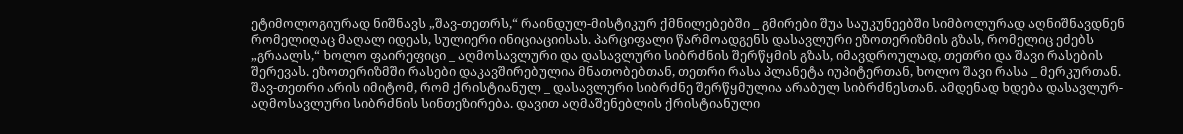ეტიმოლოგიურად ნიშნავს „შავ-თეთრს,“ რაინდულ-მისტიკურ ქმნილებებში _ გმირები შუა საუკუნეებში სიმბოლურად აღნიშნავდნენ რომელიღაც მაღალ იდეას, სულიერი ინიციაციისას. პარციფალი წარმოადგენს დასავლური ეზოთერიზმის გზას, რომელიც ეძებს „გრაალს,“ ხოლო ფაირეფიცი _ აღმოსავლური და დასავლური სიბრძნის შერწყმის გზას, იმავდროულად, თეთრი და შავი რასების შერევას. ეზოთერიზმში რასები დაკავშირებულია მნათობებთან, თეთრი რასა პლანეტა იუპიტერთან, ხოლო შავი რასა _ მერკურთან. შავ-თეთრი არის იმიტომ, რომ ქრისტიანულ _ დასავლური სიბრძნე შერწყმულია არაბულ სიბრძნესთან. ამდენად ხდება დასავლურ-აღმოსავლური სიბრძნის სინთეზირება. დავით აღმაშენებლის ქრისტიანული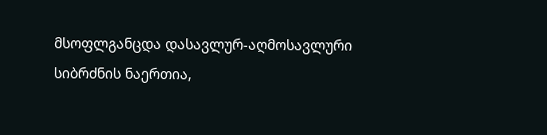მსოფლგანცდა დასავლურ-აღმოსავლური სიბრძნის ნაერთია,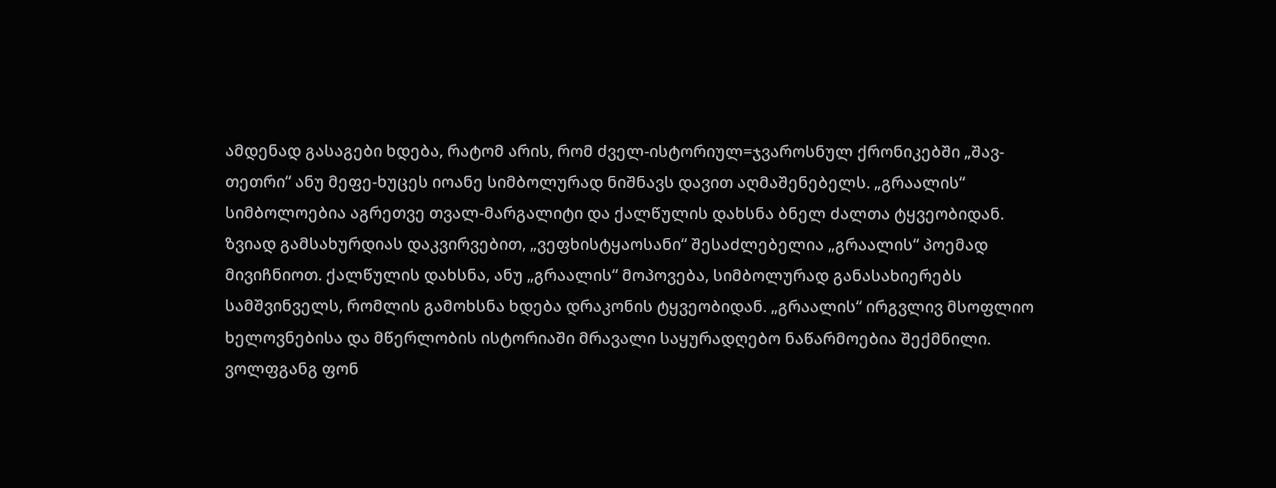ამდენად გასაგები ხდება, რატომ არის, რომ ძველ-ისტორიულ=ჯვაროსნულ ქრონიკებში „შავ-თეთრი“ ანუ მეფე-ხუცეს იოანე სიმბოლურად ნიშნავს დავით აღმაშენებელს. „გრაალის“ სიმბოლოებია აგრეთვე თვალ-მარგალიტი და ქალწულის დახსნა ბნელ ძალთა ტყვეობიდან. ზვიად გამსახურდიას დაკვირვებით, „ვეფხისტყაოსანი“ შესაძლებელია „გრაალის“ პოემად მივიჩნიოთ. ქალწულის დახსნა, ანუ „გრაალის“ მოპოვება, სიმბოლურად განასახიერებს სამშვინველს, რომლის გამოხსნა ხდება დრაკონის ტყვეობიდან. „გრაალის“ ირგვლივ მსოფლიო ხელოვნებისა და მწერლობის ისტორიაში მრავალი საყურადღებო ნაწარმოებია შექმნილი. ვოლფგანგ ფონ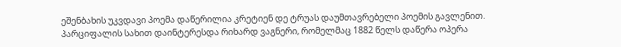ეშენბახის უკვდავი პოემა დაწერილია კრეტიენ დე ტრუას დაუმთავრებელი პოემის გავლენით. პარციფალის სახით დაინტერესდა რიხარდ ვაგნერი, რომელმაც 1882 წელს დაწერა ოპერა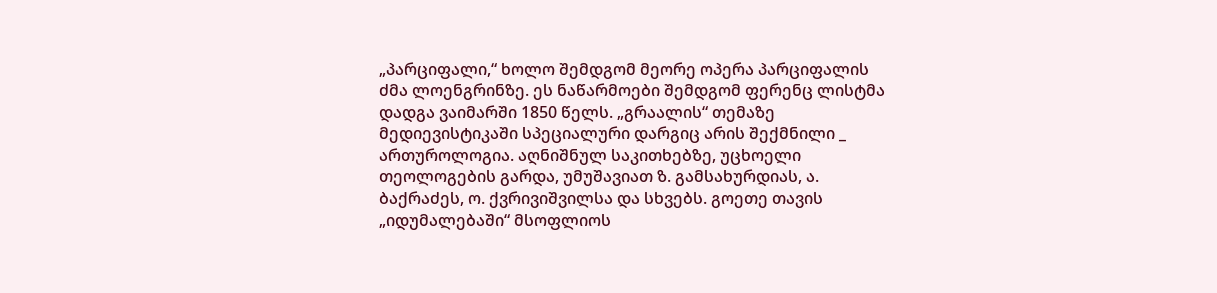„პარციფალი,“ ხოლო შემდგომ მეორე ოპერა პარციფალის ძმა ლოენგრინზე. ეს ნაწარმოები შემდგომ ფერენც ლისტმა დადგა ვაიმარში 1850 წელს. „გრაალის“ თემაზე მედიევისტიკაში სპეციალური დარგიც არის შექმნილი _ ართუროლოგია. აღნიშნულ საკითხებზე, უცხოელი თეოლოგების გარდა, უმუშავიათ ზ. გამსახურდიას, ა. ბაქრაძეს, ო. ქვრივიშვილსა და სხვებს. გოეთე თავის „იდუმალებაში“ მსოფლიოს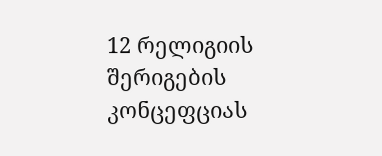12 რელიგიის შერიგების კონცეფციას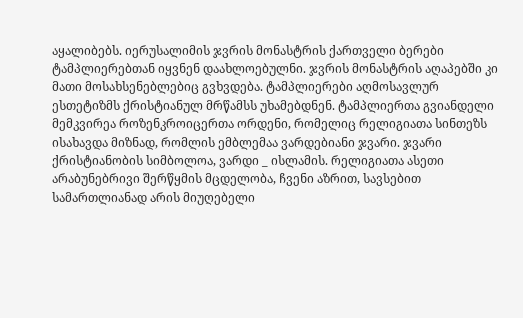აყალიბებს. იერუსალიმის ჯვრის მონასტრის ქართველი ბერები ტამპლიერებთან იყვნენ დაახლოებულნი. ჯვრის მონასტრის აღაპებში კი მათი მოსახსენებლებიც გვხვდება. ტამპლიერები აღმოსავლურ ესთეტიზმს ქრისტიანულ მრწამსს უხამებდნენ. ტამპლიერთა გვიანდელი მემკვირეა როზენკროიცერთა ორდენი, რომელიც რელიგიათა სინთეზს ისახავდა მიზნად, რომლის ემბლემაა ვარდებიანი ჯვარი. ჯვარი ქრისტიანობის სიმბოლოა, ვარდი _ ისლამის. რელიგიათა ასეთი არაბუნებრივი შერწყმის მცდელობა, ჩვენი აზრით, სავსებით სამართლიანად არის მიუღებელი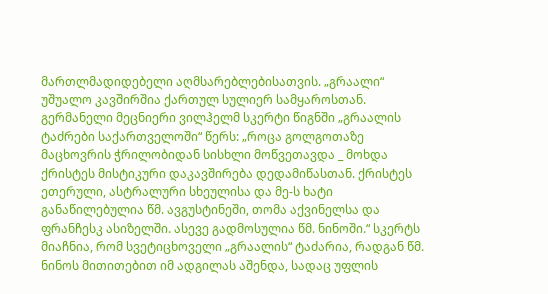მართლმადიდებელი აღმსარებლებისათვის. „გრაალი“ უშუალო კავშირშია ქართულ სულიერ სამყაროსთან. გერმანელი მეცნიერი ვილჰელმ სკერტი წიგნში „გრაალის ტაძრები საქართველოში“ წერს: „როცა გოლგოთაზე მაცხოვრის ჭრილობიდან სისხლი მოწვეთავდა _ მოხდა ქრისტეს მისტიკური დაკავშირება დედამიწასთან. ქრისტეს ეთერული, ასტრალური სხეულისა და მე-ს ხატი განაწილებულია წმ. ავგუსტინეში, თომა აქვინელსა და ფრანჩესკ ასიზელში. ასევე გადმოსულია წმ. ნინოში.“ სკერტს მიაჩნია, რომ სვეტიცხოველი „გრაალის“ ტაძარია, რადგან წმ. ნინოს მითითებით იმ ადგილას აშენდა, სადაც უფლის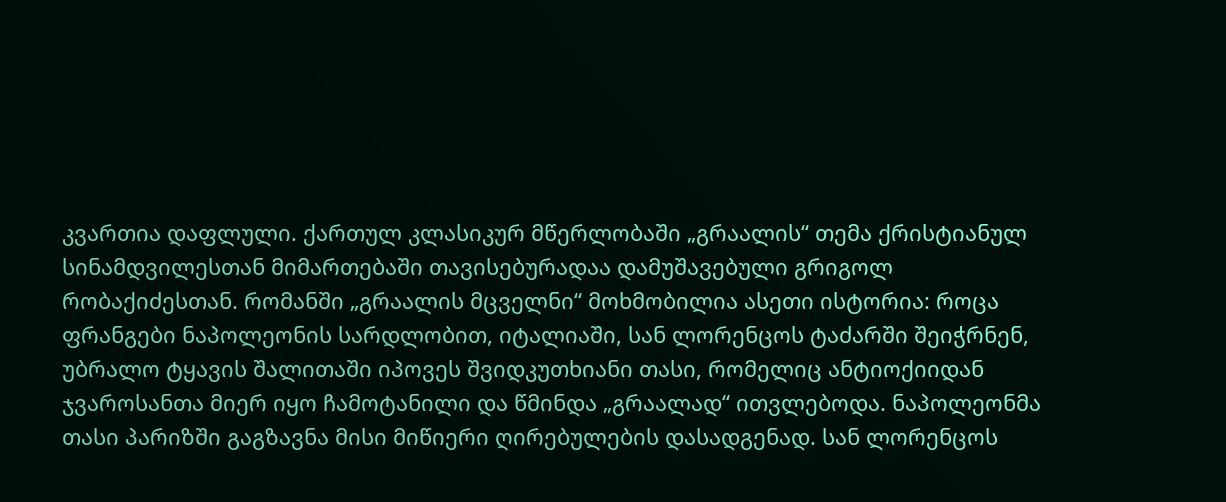კვართია დაფლული. ქართულ კლასიკურ მწერლობაში „გრაალის“ თემა ქრისტიანულ სინამდვილესთან მიმართებაში თავისებურადაა დამუშავებული გრიგოლ რობაქიძესთან. რომანში „გრაალის მცველნი“ მოხმობილია ასეთი ისტორია: როცა ფრანგები ნაპოლეონის სარდლობით, იტალიაში, სან ლორენცოს ტაძარში შეიჭრნენ, უბრალო ტყავის შალითაში იპოვეს შვიდკუთხიანი თასი, რომელიც ანტიოქიიდან ჯვაროსანთა მიერ იყო ჩამოტანილი და წმინდა „გრაალად“ ითვლებოდა. ნაპოლეონმა თასი პარიზში გაგზავნა მისი მიწიერი ღირებულების დასადგენად. სან ლორენცოს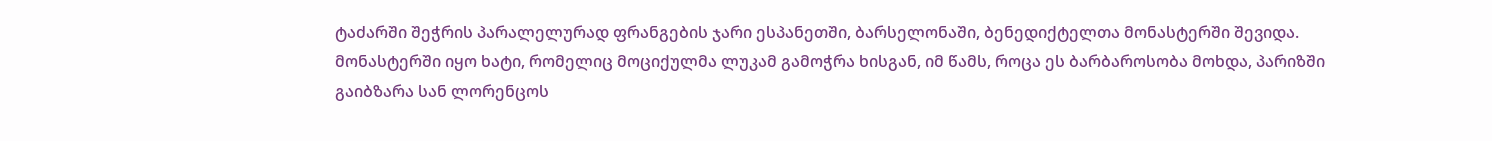ტაძარში შეჭრის პარალელურად ფრანგების ჯარი ესპანეთში, ბარსელონაში, ბენედიქტელთა მონასტერში შევიდა. მონასტერში იყო ხატი, რომელიც მოციქულმა ლუკამ გამოჭრა ხისგან, იმ წამს, როცა ეს ბარბაროსობა მოხდა, პარიზში გაიბზარა სან ლორენცოს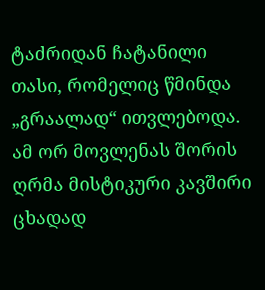ტაძრიდან ჩატანილი თასი, რომელიც წმინდა „გრაალად“ ითვლებოდა. ამ ორ მოვლენას შორის ღრმა მისტიკური კავშირი ცხადად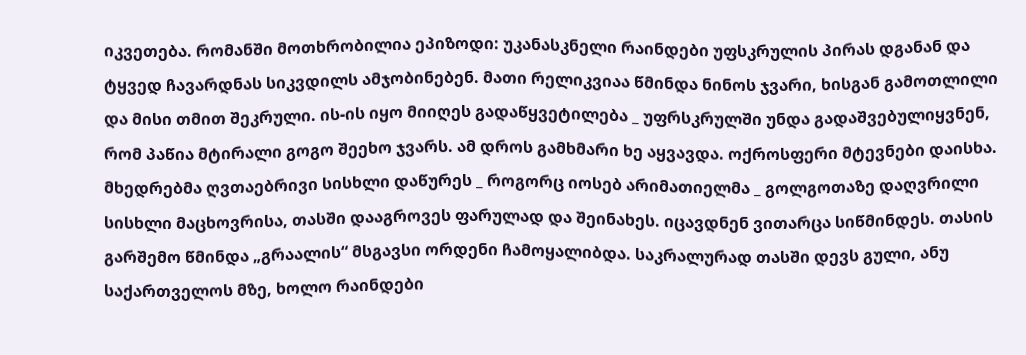იკვეთება. რომანში მოთხრობილია ეპიზოდი: უკანასკნელი რაინდები უფსკრულის პირას დგანან და ტყვედ ჩავარდნას სიკვდილს ამჯობინებენ. მათი რელიკვიაა წმინდა ნინოს ჯვარი, ხისგან გამოთლილი და მისი თმით შეკრული. ის-ის იყო მიიღეს გადაწყვეტილება _ უფრსკრულში უნდა გადაშვებულიყვნენ, რომ პაწია მტირალი გოგო შეეხო ჯვარს. ამ დროს გამხმარი ხე აყვავდა. ოქროსფერი მტევნები დაისხა. მხედრებმა ღვთაებრივი სისხლი დაწურეს _ როგორც იოსებ არიმათიელმა _ გოლგოთაზე დაღვრილი სისხლი მაცხოვრისა, თასში დააგროვეს ფარულად და შეინახეს. იცავდნენ ვითარცა სიწმინდეს. თასის გარშემო წმინდა „გრაალის“ მსგავსი ორდენი ჩამოყალიბდა. საკრალურად თასში დევს გული, ანუ საქართველოს მზე, ხოლო რაინდები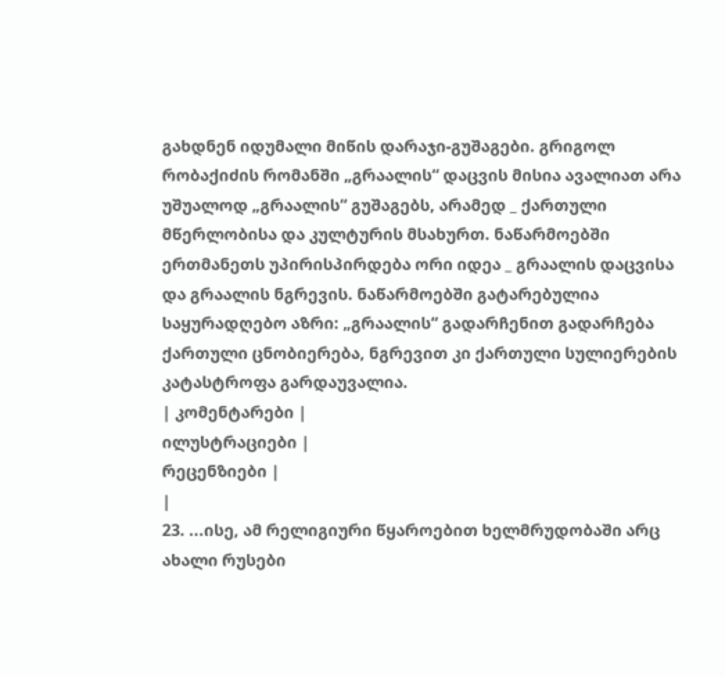გახდნენ იდუმალი მიწის დარაჯი-გუშაგები. გრიგოლ რობაქიძის რომანში „გრაალის“ დაცვის მისია ავალიათ არა უშუალოდ „გრაალის“ გუშაგებს, არამედ _ ქართული მწერლობისა და კულტურის მსახურთ. ნაწარმოებში ერთმანეთს უპირისპირდება ორი იდეა _ გრაალის დაცვისა და გრაალის ნგრევის. ნაწარმოებში გატარებულია საყურადღებო აზრი: „გრაალის“ გადარჩენით გადარჩება ქართული ცნობიერება, ნგრევით კი ქართული სულიერების კატასტროფა გარდაუვალია.
| კომენტარები |
ილუსტრაციები |
რეცენზიები |
|
23. ...ისე, ამ რელიგიური წყაროებით ხელმრუდობაში არც ახალი რუსები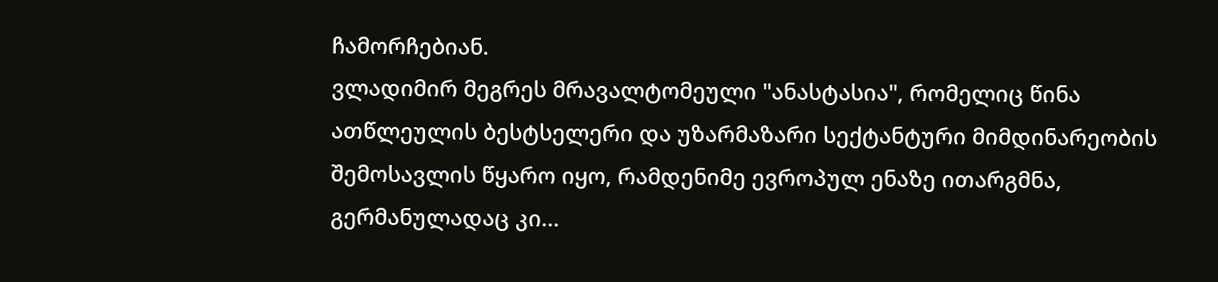ჩამორჩებიან.
ვლადიმირ მეგრეს მრავალტომეული "ანასტასია", რომელიც წინა ათწლეულის ბესტსელერი და უზარმაზარი სექტანტური მიმდინარეობის შემოსავლის წყარო იყო, რამდენიმე ევროპულ ენაზე ითარგმნა, გერმანულადაც კი...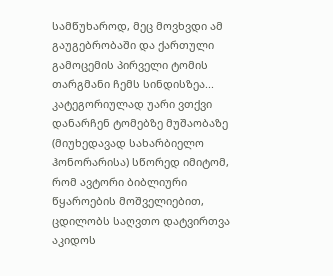სამწუხაროდ, მეც მოვხვდი ამ გაუგებრობაში და ქართული გამოცემის პირველი ტომის თარგმანი ჩემს სინდისზეა...
კატეგორიულად უარი ვთქვი დანარჩენ ტომებზე მუშაობაზე (მიუხედავად სახარბიელო ჰონორარისა) სწორედ იმიტომ, რომ ავტორი ბიბლიური წყაროების მოშველიებით, ცდილობს საღვთო დატვირთვა აკიდოს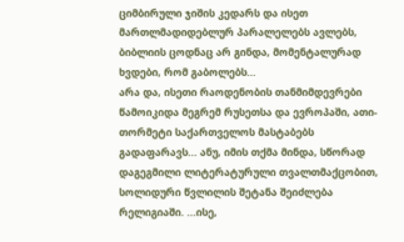ციმბირული ჯიშის კედარს და ისეთ მართლმადიდებლურ პარალელებს ავლებს, ბიბლიის ცოდნაც არ გინდა, მომენტალურად ხვდები, რომ გაბოლებს...
არა და, ისეთი რაოდენობის თანმიმდევრები წამოიკიდა მეგრემ რუსეთსა და ევროპაში, ათი-თორმეტი საქართველოს მასტაბებს გადაფარავს... ანუ, იმის თქმა მინდა, სწორად დაგეგმილი ლიტერატურული თვალთმაქცობით, სოლიდური წვლილის შეტანა შეიძლება რელიგიაში. ...ისე,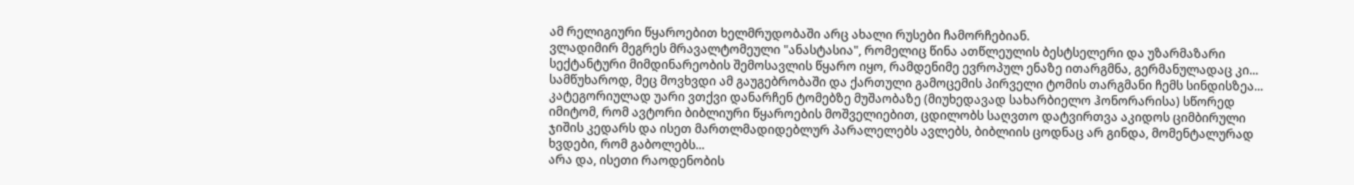ამ რელიგიური წყაროებით ხელმრუდობაში არც ახალი რუსები ჩამორჩებიან.
ვლადიმირ მეგრეს მრავალტომეული "ანასტასია", რომელიც წინა ათწლეულის ბესტსელერი და უზარმაზარი სექტანტური მიმდინარეობის შემოსავლის წყარო იყო, რამდენიმე ევროპულ ენაზე ითარგმნა, გერმანულადაც კი... სამწუხაროდ, მეც მოვხვდი ამ გაუგებრობაში და ქართული გამოცემის პირველი ტომის თარგმანი ჩემს სინდისზეა...
კატეგორიულად უარი ვთქვი დანარჩენ ტომებზე მუშაობაზე (მიუხედავად სახარბიელო ჰონორარისა) სწორედ იმიტომ, რომ ავტორი ბიბლიური წყაროების მოშველიებით, ცდილობს საღვთო დატვირთვა აკიდოს ციმბირული ჯიშის კედარს და ისეთ მართლმადიდებლურ პარალელებს ავლებს, ბიბლიის ცოდნაც არ გინდა, მომენტალურად ხვდები, რომ გაბოლებს...
არა და, ისეთი რაოდენობის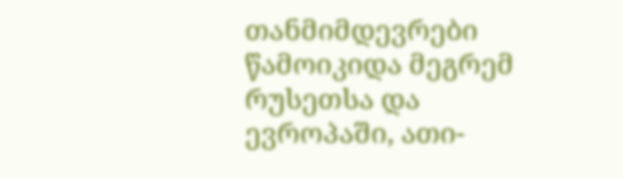თანმიმდევრები წამოიკიდა მეგრემ რუსეთსა და ევროპაში, ათი-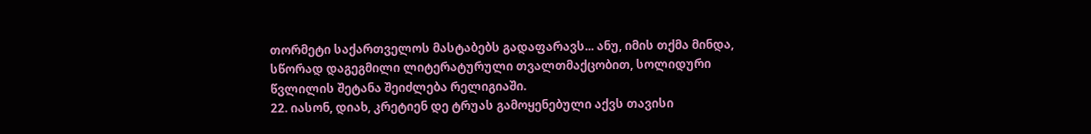თორმეტი საქართველოს მასტაბებს გადაფარავს... ანუ, იმის თქმა მინდა, სწორად დაგეგმილი ლიტერატურული თვალთმაქცობით, სოლიდური წვლილის შეტანა შეიძლება რელიგიაში.
22. იასონ, დიახ, კრეტიენ დე ტრუას გამოყენებული აქვს თავისი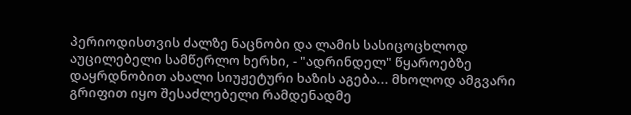პერიოდისთვის ძალზე ნაცნობი და ლამის სასიცოცხლოდ აუცილებელი სამწერლო ხერხი, - "ადრინდელ" წყაროებზე დაყრდნობით ახალი სიუჟეტური ხაზის აგება... მხოლოდ ამგვარი გრიფით იყო შესაძლებელი რამდენადმე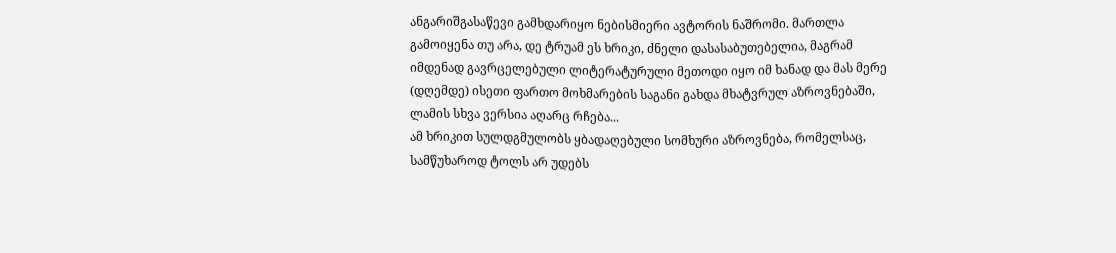ანგარიშგასაწევი გამხდარიყო ნებისმიერი ავტორის ნაშრომი. მართლა გამოიყენა თუ არა, დე ტრუამ ეს ხრიკი, ძნელი დასასაბუთებელია, მაგრამ იმდენად გავრცელებული ლიტერატურული მეთოდი იყო იმ ხანად და მას მერე (დღემდე) ისეთი ფართო მოხმარების საგანი გახდა მხატვრულ აზროვნებაში, ლამის სხვა ვერსია აღარც რჩება...
ამ ხრიკით სულდგმულობს ყბადაღებული სომხური აზროვნება, რომელსაც, სამწუხაროდ ტოლს არ უდებს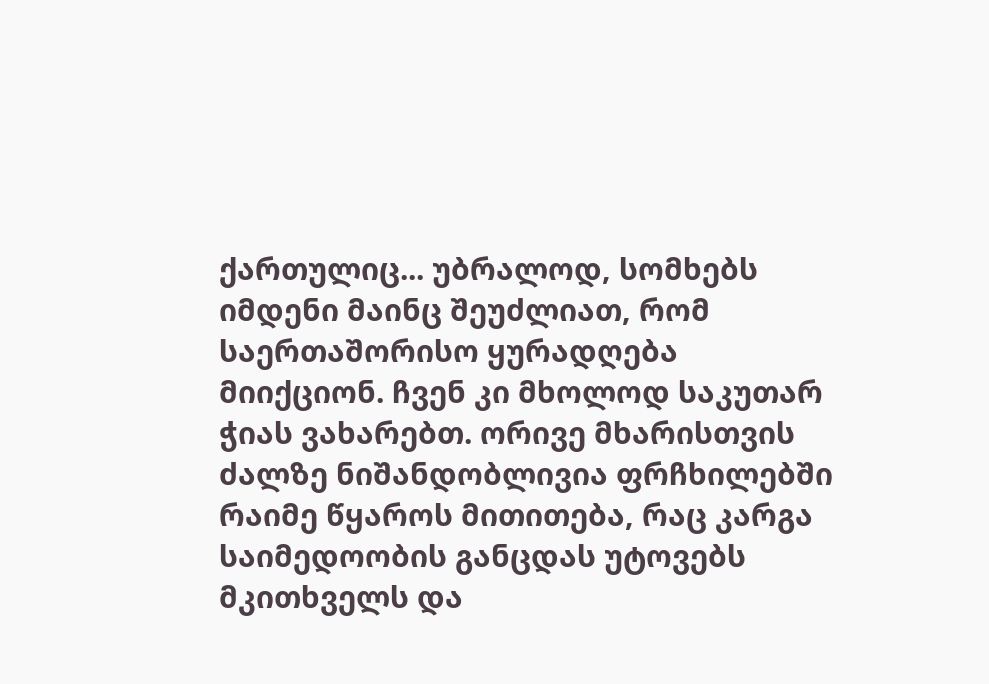ქართულიც... უბრალოდ, სომხებს იმდენი მაინც შეუძლიათ, რომ საერთაშორისო ყურადღება მიიქციონ. ჩვენ კი მხოლოდ საკუთარ ჭიას ვახარებთ. ორივე მხარისთვის ძალზე ნიშანდობლივია ფრჩხილებში რაიმე წყაროს მითითება, რაც კარგა საიმედოობის განცდას უტოვებს მკითხველს და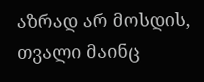აზრად არ მოსდის, თვალი მაინც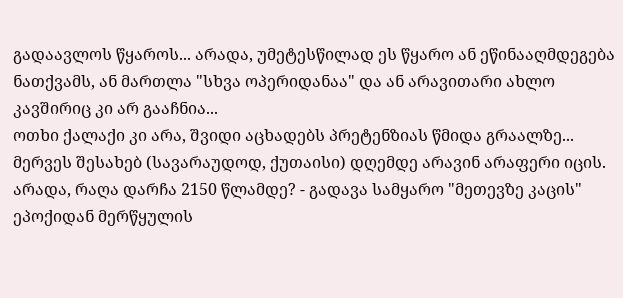გადაავლოს წყაროს... არადა, უმეტესწილად ეს წყარო ან ეწინააღმდეგება ნათქვამს, ან მართლა "სხვა ოპერიდანაა" და ან არავითარი ახლო კავშირიც კი არ გააჩნია...
ოთხი ქალაქი კი არა, შვიდი აცხადებს პრეტენზიას წმიდა გრაალზე... მერვეს შესახებ (სავარაუდოდ, ქუთაისი) დღემდე არავინ არაფერი იცის. არადა, რაღა დარჩა 2150 წლამდე? - გადავა სამყარო "მეთევზე კაცის" ეპოქიდან მერწყულის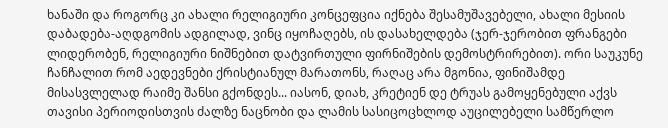ხანაში და როგორც კი ახალი რელიგიური კონცეფცია იქნება შესამუშავებელი, ახალი მესიის დაბადება-აღდგომის ადგილად, ვინც იყოჩაღებს, ის დასახელდება (ჯერ-ჯერობით ფრანგები ლიდერობენ, რელიგიური ნიშნებით დატვირთული ფირნიშების დემოსტრირებით). ორი საუკუნე ჩანჩალით რომ აედევნები ქრისტიანულ მარათონს, რაღაც არა მგონია, ფინიშამდე მისასვლელად რაიმე შანსი გქონდეს... იასონ, დიახ, კრეტიენ დე ტრუას გამოყენებული აქვს თავისი პერიოდისთვის ძალზე ნაცნობი და ლამის სასიცოცხლოდ აუცილებელი სამწერლო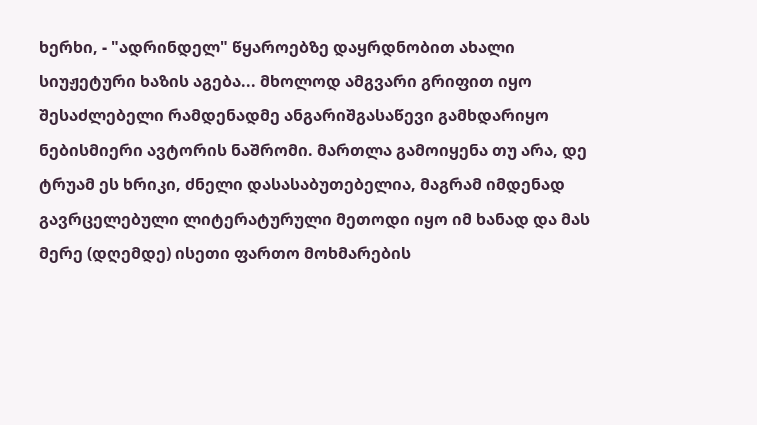ხერხი, - "ადრინდელ" წყაროებზე დაყრდნობით ახალი სიუჟეტური ხაზის აგება... მხოლოდ ამგვარი გრიფით იყო შესაძლებელი რამდენადმე ანგარიშგასაწევი გამხდარიყო ნებისმიერი ავტორის ნაშრომი. მართლა გამოიყენა თუ არა, დე ტრუამ ეს ხრიკი, ძნელი დასასაბუთებელია, მაგრამ იმდენად გავრცელებული ლიტერატურული მეთოდი იყო იმ ხანად და მას მერე (დღემდე) ისეთი ფართო მოხმარების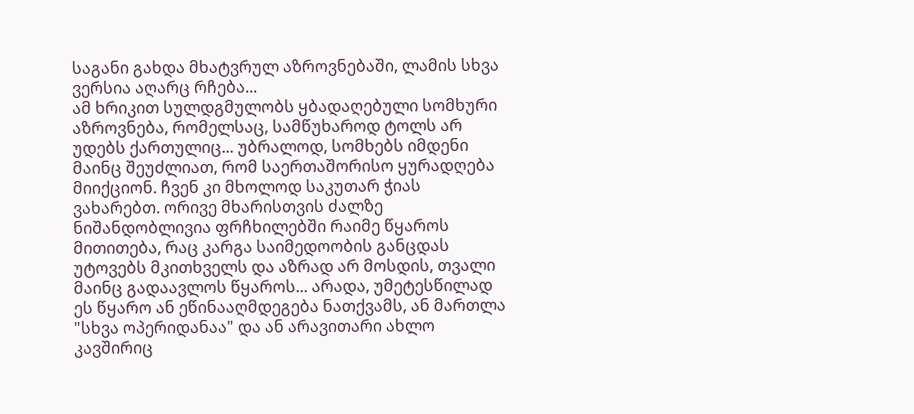საგანი გახდა მხატვრულ აზროვნებაში, ლამის სხვა ვერსია აღარც რჩება...
ამ ხრიკით სულდგმულობს ყბადაღებული სომხური აზროვნება, რომელსაც, სამწუხაროდ ტოლს არ უდებს ქართულიც... უბრალოდ, სომხებს იმდენი მაინც შეუძლიათ, რომ საერთაშორისო ყურადღება მიიქციონ. ჩვენ კი მხოლოდ საკუთარ ჭიას ვახარებთ. ორივე მხარისთვის ძალზე ნიშანდობლივია ფრჩხილებში რაიმე წყაროს მითითება, რაც კარგა საიმედოობის განცდას უტოვებს მკითხველს და აზრად არ მოსდის, თვალი მაინც გადაავლოს წყაროს... არადა, უმეტესწილად ეს წყარო ან ეწინააღმდეგება ნათქვამს, ან მართლა "სხვა ოპერიდანაა" და ან არავითარი ახლო კავშირიც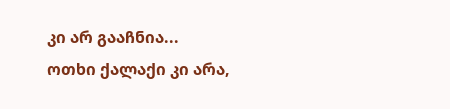კი არ გააჩნია...
ოთხი ქალაქი კი არა,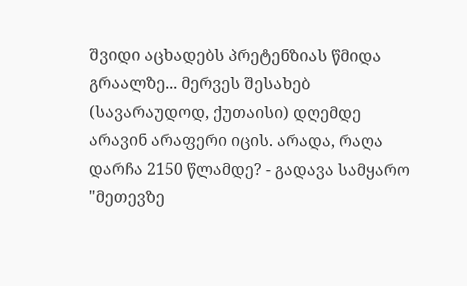შვიდი აცხადებს პრეტენზიას წმიდა გრაალზე... მერვეს შესახებ (სავარაუდოდ, ქუთაისი) დღემდე არავინ არაფერი იცის. არადა, რაღა დარჩა 2150 წლამდე? - გადავა სამყარო "მეთევზე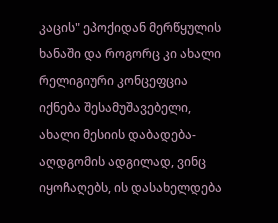კაცის" ეპოქიდან მერწყულის ხანაში და როგორც კი ახალი რელიგიური კონცეფცია იქნება შესამუშავებელი, ახალი მესიის დაბადება-აღდგომის ადგილად, ვინც იყოჩაღებს, ის დასახელდება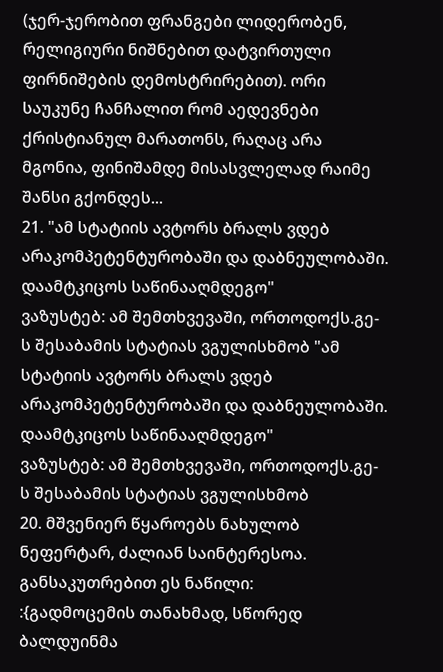(ჯერ-ჯერობით ფრანგები ლიდერობენ, რელიგიური ნიშნებით დატვირთული ფირნიშების დემოსტრირებით). ორი საუკუნე ჩანჩალით რომ აედევნები ქრისტიანულ მარათონს, რაღაც არა მგონია, ფინიშამდე მისასვლელად რაიმე შანსი გქონდეს...
21. "ამ სტატიის ავტორს ბრალს ვდებ არაკომპეტენტურობაში და დაბნეულობაში. დაამტკიცოს საწინააღმდეგო"
ვაზუსტებ: ამ შემთხვევაში, ორთოდოქს.გე-ს შესაბამის სტატიას ვგულისხმობ "ამ სტატიის ავტორს ბრალს ვდებ არაკომპეტენტურობაში და დაბნეულობაში. დაამტკიცოს საწინააღმდეგო"
ვაზუსტებ: ამ შემთხვევაში, ორთოდოქს.გე-ს შესაბამის სტატიას ვგულისხმობ
20. მშვენიერ წყაროებს ნახულობ ნეფერტარ, ძალიან საინტერესოა. განსაკუთრებით ეს ნაწილი:
:{გადმოცემის თანახმად, სწორედ ბალდუინმა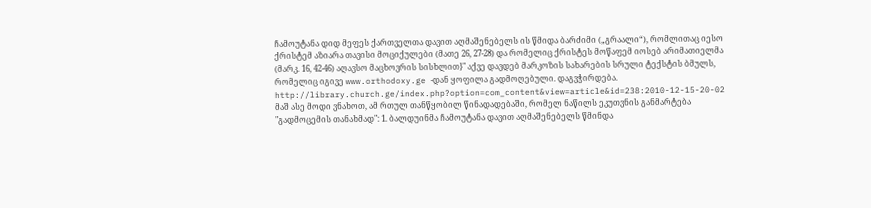ჩამოუტანა დიდ მეფეს ქართველთა დავით აღმაშენებელს ის წმიდა ბარძიმი („გრაალი“), რომლითაც იესო ქრისტემ აზიარა თავისი მოციქულები (მათე 26, 27-28) და რომელიც ქრისტეს მოწაფემ იოსებ არიმათიელმა (მარკ. 16, 42-46) აღავსო მაცხოვრის სისხლით}" აქვე დავდებ მარკოზის სახარების სრული ტექსტის ბმულს, რომელიც იგივე www.orthodoxy.ge -დან ყოფილა გადმოღებული. დაგვჭირდება. http://library.church.ge/index.php?option=com_content&view=article&id=238:2010-12-15-20-02
მაშ ასე მოდი ვნახოთ, ამ რთულ თანწყობილ წინადადებაში, რომელ ნაწილს ეკუთვნის განმარტება "გადმოცემის თანახმად": 1. ბალდუინმა ჩამოუტანა დავით აღმაშენებელს წმინდა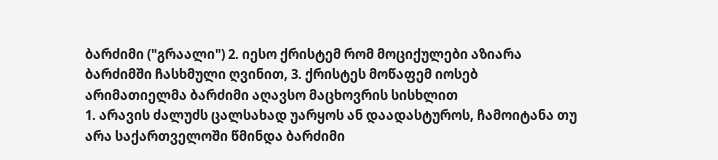ბარძიმი ("გრაალი") 2. იესო ქრისტემ რომ მოციქულები აზიარა ბარძიმში ჩასხმული ღვინით, 3. ქრისტეს მოწაფემ იოსებ არიმათიელმა ბარძიმი აღავსო მაცხოვრის სისხლით
1. არავის ძალუძს ცალსახად უარყოს ან დაადასტუროს, ჩამოიტანა თუ არა საქართველოში წმინდა ბარძიმი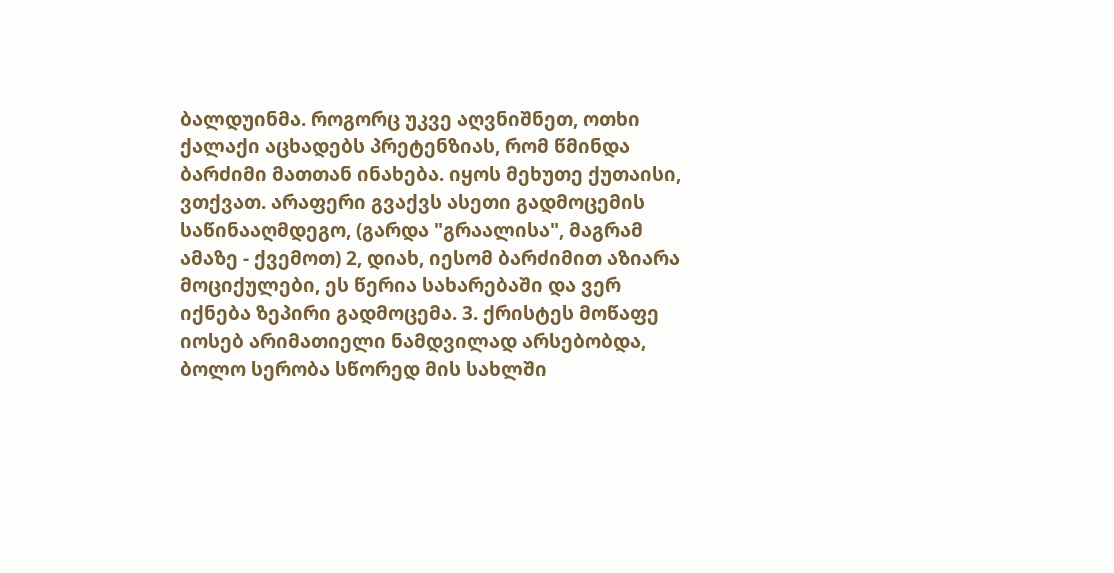ბალდუინმა. როგორც უკვე აღვნიშნეთ, ოთხი ქალაქი აცხადებს პრეტენზიას, რომ წმინდა ბარძიმი მათთან ინახება. იყოს მეხუთე ქუთაისი, ვთქვათ. არაფერი გვაქვს ასეთი გადმოცემის საწინააღმდეგო, (გარდა "გრაალისა", მაგრამ ამაზე - ქვემოთ) 2, დიახ, იესომ ბარძიმით აზიარა მოციქულები, ეს წერია სახარებაში და ვერ იქნება ზეპირი გადმოცემა. 3. ქრისტეს მოწაფე იოსებ არიმათიელი ნამდვილად არსებობდა, ბოლო სერობა სწორედ მის სახლში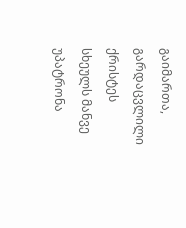გაიმართა, გარდაცვლილი ქრისტეს სხეულს მანვე უპატრონა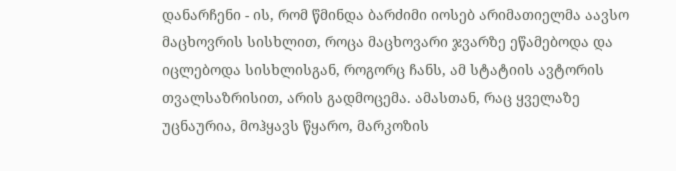დანარჩენი - ის, რომ წმინდა ბარძიმი იოსებ არიმათიელმა აავსო მაცხოვრის სისხლით, როცა მაცხოვარი ჯვარზე ეწამებოდა და იცლებოდა სისხლისგან, როგორც ჩანს, ამ სტატიის ავტორის თვალსაზრისით, არის გადმოცემა. ამასთან, რაც ყველაზე უცნაურია, მოჰყავს წყარო, მარკოზის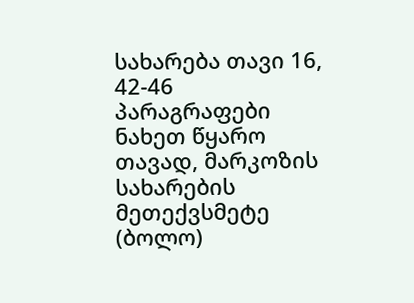სახარება თავი 16, 42-46 პარაგრაფები ნახეთ წყარო თავად, მარკოზის სახარების მეთექვსმეტე (ბოლო)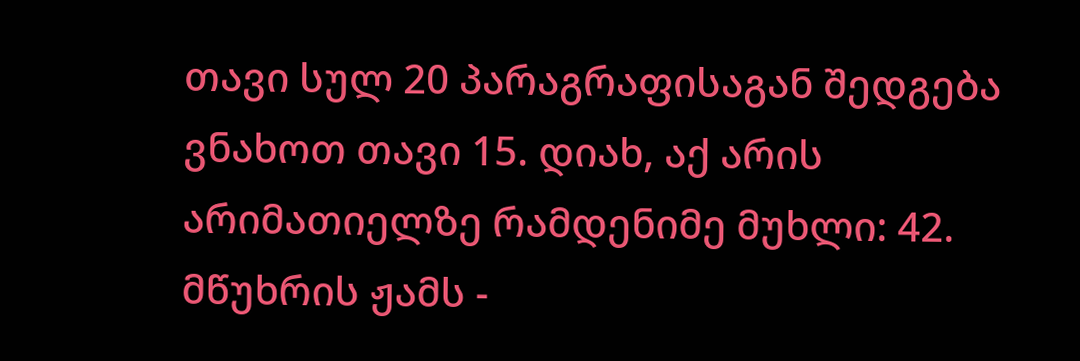თავი სულ 20 პარაგრაფისაგან შედგება ვნახოთ თავი 15. დიახ, აქ არის არიმათიელზე რამდენიმე მუხლი: 42. მწუხრის ჟამს -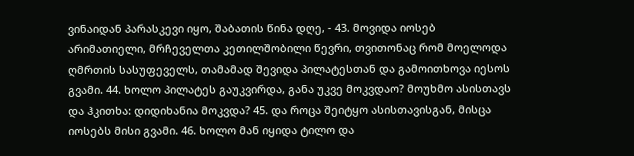ვინაიდან პარასკევი იყო, შაბათის წინა დღე, - 43. მოვიდა იოსებ არიმათიელი, მრჩეველთა კეთილშობილი წევრი, თვითონაც რომ მოელოდა ღმრთის სასუფეველს, თამამად შევიდა პილატესთან და გამოითხოვა იესოს გვამი. 44. ხოლო პილატეს გაუკვირდა, განა უკვე მოკვდაო? მოუხმო ასისთავს და ჰკითხა: დიდიხანია მოკვდა? 45. და როცა შეიტყო ასისთავისგან, მისცა იოსებს მისი გვამი. 46. ხოლო მან იყიდა ტილო და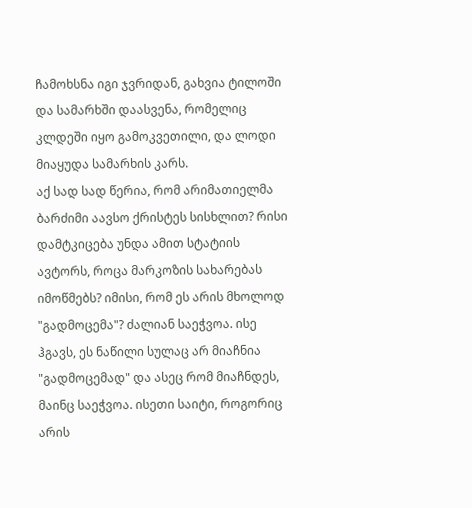ჩამოხსნა იგი ჯვრიდან, გახვია ტილოში და სამარხში დაასვენა, რომელიც კლდეში იყო გამოკვეთილი, და ლოდი მიაყუდა სამარხის კარს.
აქ სად სად წერია, რომ არიმათიელმა ბარძიმი აავსო ქრისტეს სისხლით? რისი დამტკიცება უნდა ამით სტატიის ავტორს, როცა მარკოზის სახარებას იმოწმებს? იმისი, რომ ეს არის მხოლოდ "გადმოცემა"? ძალიან საეჭვოა. ისე ჰგავს, ეს ნაწილი სულაც არ მიაჩნია "გადმოცემად" და ასეც რომ მიაჩნდეს, მაინც საეჭვოა. ისეთი საიტი, როგორიც არის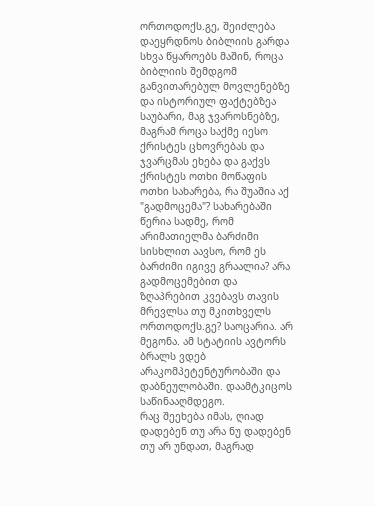ორთოდოქს.გე, შეიძლება დაეყრდნოს ბიბლიის გარდა სხვა წყაროებს მაშინ, როცა ბიბლიის შემდგომ განვითარებულ მოვლენებზე და ისტორიულ ფაქტებზეა საუბარი, მაგ ჯვაროსნებზე, მაგრამ როცა საქმე იესო ქრისტეს ცხოვრებას და ჯვარცმას ეხება და გაქვს ქრისტეს ოთხი მოწაფის ოთხი სახარება, რა შუაშია აქ "გადმოცემა"? სახარებაში წერია სადმე, რომ არიმათიელმა ბარძიმი სისხლით აავსო, რომ ეს ბარძიმი იგივე გრაალია? არა გადმოცემებით და ზღაპრებით კვებავს თავის მრევლსა თუ მკითხველს ორთოდოქს.გე? საოცარია. არ მეგონა. ამ სტატიის ავტორს ბრალს ვდებ არაკომპეტენტურობაში და დაბნეულობაში. დაამტკიცოს საწინააღმდეგო.
რაც შეეხება იმას, ღიად დადებენ თუ არა ნუ დადებენ თუ არ უნდათ, მაგრად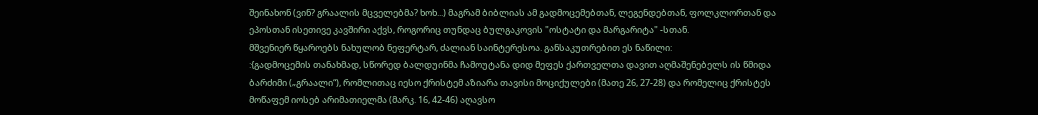შეინახონ (ვინ? გრაალის მცველებმა? ხოხ...) მაგრამ ბიბლიას ამ გადმოცემებთან, ლეგენდებთან, ფოლკლორთან და ეპოსთან ისეთივე კავშირი აქვს, როგორიც თუნდაც ბულგაკოვის "ოსტატი და მარგარიტა" -სთან.
მშვენიერ წყაროებს ნახულობ ნეფერტარ, ძალიან საინტერესოა. განსაკუთრებით ეს ნაწილი:
:{გადმოცემის თანახმად, სწორედ ბალდუინმა ჩამოუტანა დიდ მეფეს ქართველთა დავით აღმაშენებელს ის წმიდა ბარძიმი („გრაალი“), რომლითაც იესო ქრისტემ აზიარა თავისი მოციქულები (მათე 26, 27-28) და რომელიც ქრისტეს მოწაფემ იოსებ არიმათიელმა (მარკ. 16, 42-46) აღავსო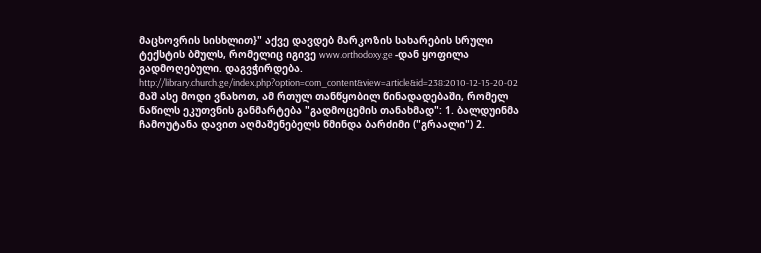მაცხოვრის სისხლით}" აქვე დავდებ მარკოზის სახარების სრული ტექსტის ბმულს, რომელიც იგივე www.orthodoxy.ge -დან ყოფილა გადმოღებული. დაგვჭირდება. http://library.church.ge/index.php?option=com_content&view=article&id=238:2010-12-15-20-02
მაშ ასე მოდი ვნახოთ, ამ რთულ თანწყობილ წინადადებაში, რომელ ნაწილს ეკუთვნის განმარტება "გადმოცემის თანახმად": 1. ბალდუინმა ჩამოუტანა დავით აღმაშენებელს წმინდა ბარძიმი ("გრაალი") 2.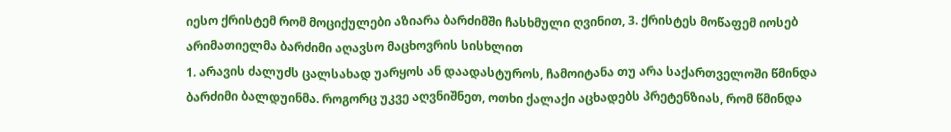იესო ქრისტემ რომ მოციქულები აზიარა ბარძიმში ჩასხმული ღვინით, 3. ქრისტეს მოწაფემ იოსებ არიმათიელმა ბარძიმი აღავსო მაცხოვრის სისხლით
1. არავის ძალუძს ცალსახად უარყოს ან დაადასტუროს, ჩამოიტანა თუ არა საქართველოში წმინდა ბარძიმი ბალდუინმა. როგორც უკვე აღვნიშნეთ, ოთხი ქალაქი აცხადებს პრეტენზიას, რომ წმინდა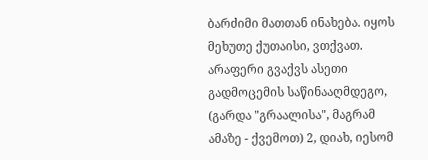ბარძიმი მათთან ინახება. იყოს მეხუთე ქუთაისი, ვთქვათ. არაფერი გვაქვს ასეთი გადმოცემის საწინააღმდეგო, (გარდა "გრაალისა", მაგრამ ამაზე - ქვემოთ) 2, დიახ, იესომ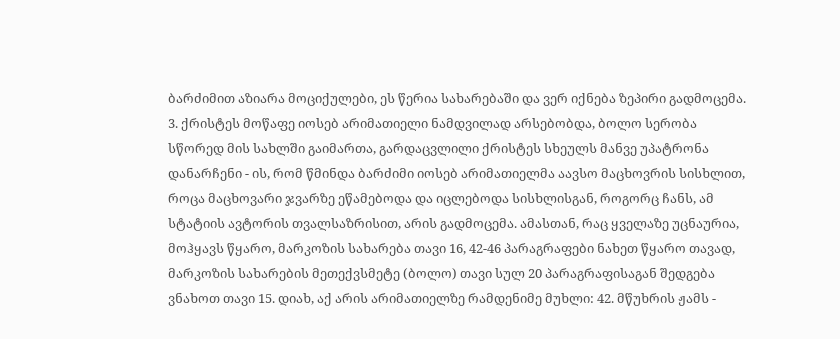ბარძიმით აზიარა მოციქულები, ეს წერია სახარებაში და ვერ იქნება ზეპირი გადმოცემა. 3. ქრისტეს მოწაფე იოსებ არიმათიელი ნამდვილად არსებობდა, ბოლო სერობა სწორედ მის სახლში გაიმართა, გარდაცვლილი ქრისტეს სხეულს მანვე უპატრონა დანარჩენი - ის, რომ წმინდა ბარძიმი იოსებ არიმათიელმა აავსო მაცხოვრის სისხლით, როცა მაცხოვარი ჯვარზე ეწამებოდა და იცლებოდა სისხლისგან, როგორც ჩანს, ამ სტატიის ავტორის თვალსაზრისით, არის გადმოცემა. ამასთან, რაც ყველაზე უცნაურია, მოჰყავს წყარო, მარკოზის სახარება თავი 16, 42-46 პარაგრაფები ნახეთ წყარო თავად, მარკოზის სახარების მეთექვსმეტე (ბოლო) თავი სულ 20 პარაგრაფისაგან შედგება ვნახოთ თავი 15. დიახ, აქ არის არიმათიელზე რამდენიმე მუხლი: 42. მწუხრის ჟამს -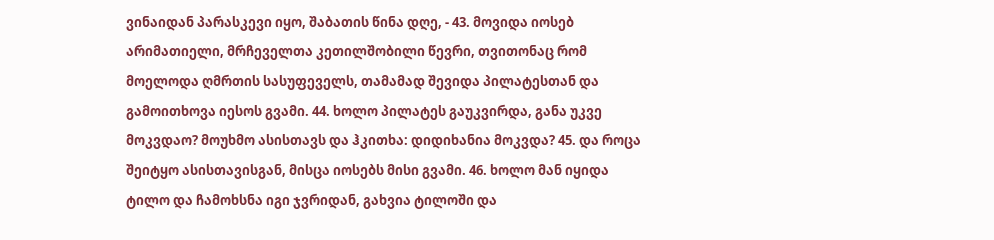ვინაიდან პარასკევი იყო, შაბათის წინა დღე, - 43. მოვიდა იოსებ არიმათიელი, მრჩეველთა კეთილშობილი წევრი, თვითონაც რომ მოელოდა ღმრთის სასუფეველს, თამამად შევიდა პილატესთან და გამოითხოვა იესოს გვამი. 44. ხოლო პილატეს გაუკვირდა, განა უკვე მოკვდაო? მოუხმო ასისთავს და ჰკითხა: დიდიხანია მოკვდა? 45. და როცა შეიტყო ასისთავისგან, მისცა იოსებს მისი გვამი. 46. ხოლო მან იყიდა ტილო და ჩამოხსნა იგი ჯვრიდან, გახვია ტილოში და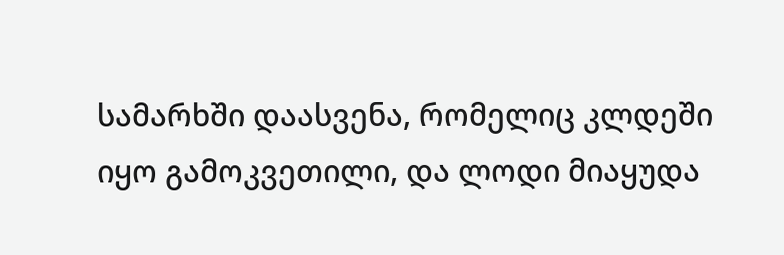სამარხში დაასვენა, რომელიც კლდეში იყო გამოკვეთილი, და ლოდი მიაყუდა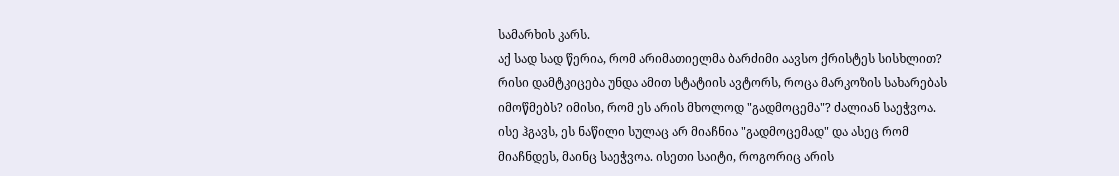სამარხის კარს.
აქ სად სად წერია, რომ არიმათიელმა ბარძიმი აავსო ქრისტეს სისხლით? რისი დამტკიცება უნდა ამით სტატიის ავტორს, როცა მარკოზის სახარებას იმოწმებს? იმისი, რომ ეს არის მხოლოდ "გადმოცემა"? ძალიან საეჭვოა. ისე ჰგავს, ეს ნაწილი სულაც არ მიაჩნია "გადმოცემად" და ასეც რომ მიაჩნდეს, მაინც საეჭვოა. ისეთი საიტი, როგორიც არის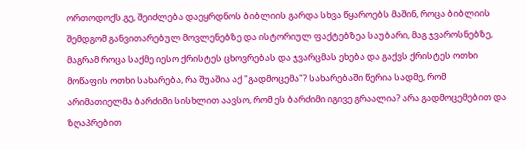ორთოდოქს.გე, შეიძლება დაეყრდნოს ბიბლიის გარდა სხვა წყაროებს მაშინ, როცა ბიბლიის შემდგომ განვითარებულ მოვლენებზე და ისტორიულ ფაქტებზეა საუბარი, მაგ ჯვაროსნებზე, მაგრამ როცა საქმე იესო ქრისტეს ცხოვრებას და ჯვარცმას ეხება და გაქვს ქრისტეს ოთხი მოწაფის ოთხი სახარება, რა შუაშია აქ "გადმოცემა"? სახარებაში წერია სადმე, რომ არიმათიელმა ბარძიმი სისხლით აავსო, რომ ეს ბარძიმი იგივე გრაალია? არა გადმოცემებით და ზღაპრებით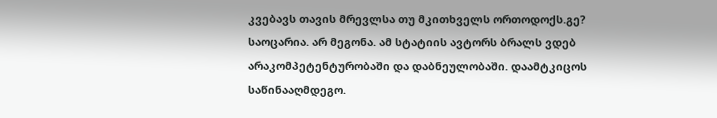კვებავს თავის მრევლსა თუ მკითხველს ორთოდოქს.გე? საოცარია. არ მეგონა. ამ სტატიის ავტორს ბრალს ვდებ არაკომპეტენტურობაში და დაბნეულობაში. დაამტკიცოს საწინააღმდეგო.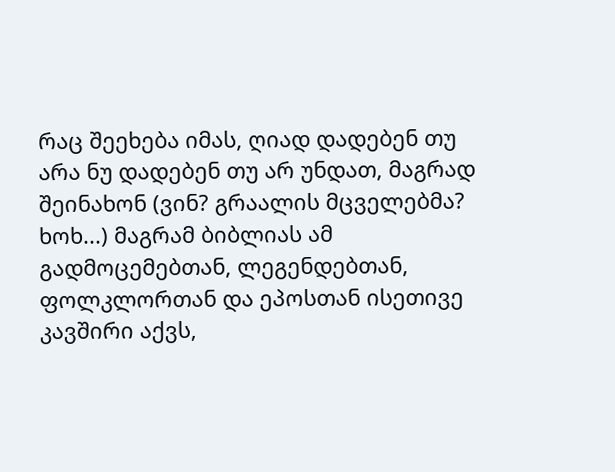რაც შეეხება იმას, ღიად დადებენ თუ არა ნუ დადებენ თუ არ უნდათ, მაგრად შეინახონ (ვინ? გრაალის მცველებმა? ხოხ...) მაგრამ ბიბლიას ამ გადმოცემებთან, ლეგენდებთან, ფოლკლორთან და ეპოსთან ისეთივე კავშირი აქვს,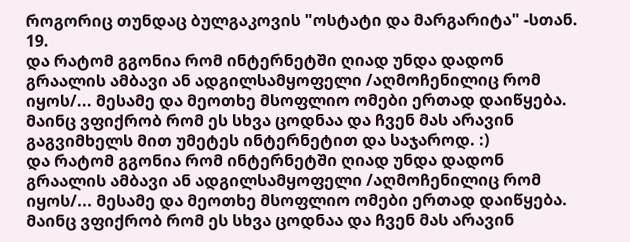როგორიც თუნდაც ბულგაკოვის "ოსტატი და მარგარიტა" -სთან.
19.
და რატომ გგონია რომ ინტერნეტში ღიად უნდა დადონ გრაალის ამბავი ან ადგილსამყოფელი /აღმოჩენილიც რომ იყოს/... მესამე და მეოთხე მსოფლიო ომები ერთად დაიწყება. მაინც ვფიქრობ რომ ეს სხვა ცოდნაა და ჩვენ მას არავინ გაგვიმხელს მით უმეტეს ინტერნეტით და საჯაროდ. :)
და რატომ გგონია რომ ინტერნეტში ღიად უნდა დადონ გრაალის ამბავი ან ადგილსამყოფელი /აღმოჩენილიც რომ იყოს/... მესამე და მეოთხე მსოფლიო ომები ერთად დაიწყება. მაინც ვფიქრობ რომ ეს სხვა ცოდნაა და ჩვენ მას არავინ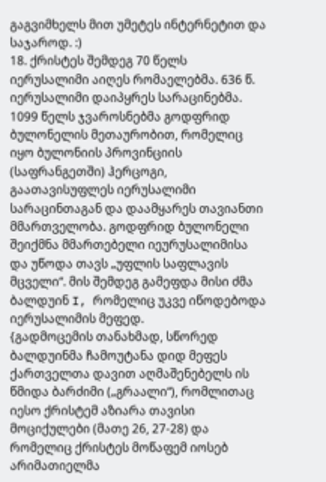გაგვიმხელს მით უმეტეს ინტერნეტით და საჯაროდ. :)
18. ქრისტეს შემდეგ 70 წელს იერუსალიმი აიღეს რომაელებმა. 636 წ. იერუსალიმი დაიპყრეს სარაცინებმა. 1099 წელს ჯვაროსნებმა გოდფრიდ ბულონელის მეთაურობით, რომელიც იყო ბულონიის პროვინციის (საფრანგეთში) ჰერცოგი, გაათავისუფლეს იერუსალიმი სარაცინთაგან და დაამყარეს თავიანთი მმართველობა. გოდფრიდ ბულონელი შეიქმნა მმართებელი იეურუსალიმისა და უწოდა თავს „უფლის საფლავის მცველი“. მის შემდეგ გამეფდა მისი ძმა ბალდუინ I, რომელიც უკვე იწოდებოდა იერუსალიმის მეფედ.
{გადმოცემის თანახმად, სწორედ ბალდუინმა ჩამოუტანა დიდ მეფეს ქართველთა დავით აღმაშენებელს ის წმიდა ბარძიმი („გრაალი“), რომლითაც იესო ქრისტემ აზიარა თავისი მოციქულები (მათე 26, 27-28) და რომელიც ქრისტეს მოწაფემ იოსებ არიმათიელმა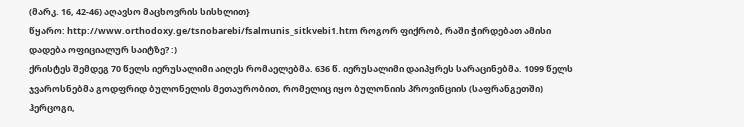(მარკ. 16, 42-46) აღავსო მაცხოვრის სისხლით}
წყარო: http://www.orthodoxy.ge/tsnobarebi/fsalmunis_sitkvebi1.htm როგორ ფიქრობ, რაში ჭირდებათ ამისი დადება ოფიციალურ საიტზე? :)
ქრისტეს შემდეგ 70 წელს იერუსალიმი აიღეს რომაელებმა. 636 წ. იერუსალიმი დაიპყრეს სარაცინებმა. 1099 წელს ჯვაროსნებმა გოდფრიდ ბულონელის მეთაურობით, რომელიც იყო ბულონიის პროვინციის (საფრანგეთში) ჰერცოგი,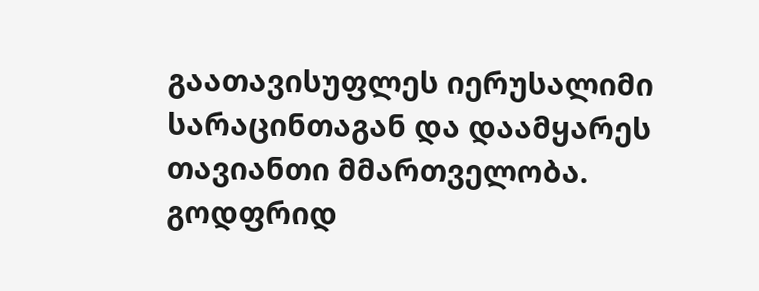გაათავისუფლეს იერუსალიმი სარაცინთაგან და დაამყარეს თავიანთი მმართველობა. გოდფრიდ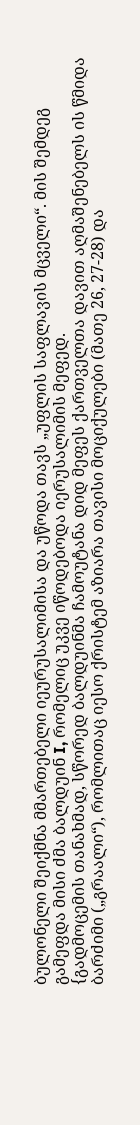ბულონელი შეიქმნა მმართებელი იეურუსალიმისა და უწოდა თავს „უფლის საფლავის მცველი“. მის შემდეგ გამეფდა მისი ძმა ბალდუინ I, რომელიც უკვე იწოდებოდა იერუსალიმის მეფედ.
{გადმოცემის თანახმად, სწორედ ბალდუინმა ჩამოუტანა დიდ მეფეს ქართველთა დავით აღმაშენებელს ის წმიდა ბარძიმი („გრაალი“), რომლითაც იესო ქრისტემ აზიარა თავისი მოციქულები (მათე 26, 27-28) და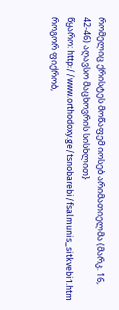რომელიც ქრისტეს მოწაფემ იოსებ არიმათიელმა (მარკ. 16, 42-46) აღავსო მაცხოვრის სისხლით}
წყარო: http://www.orthodoxy.ge/tsnobarebi/fsalmunis_sitkvebi1.htm როგორ ფიქრობ,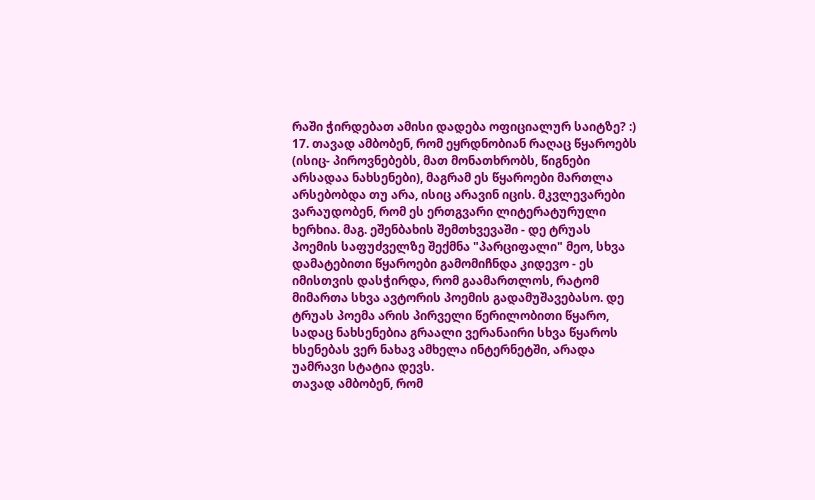რაში ჭირდებათ ამისი დადება ოფიციალურ საიტზე? :)
17. თავად ამბობენ, რომ ეყრდნობიან რაღაც წყაროებს (ისიც- პიროვნებებს, მათ მონათხრობს, წიგნები არსადაა ნახსენები), მაგრამ ეს წყაროები მართლა არსებობდა თუ არა, ისიც არავინ იცის. მკვლევარები ვარაუდობენ, რომ ეს ერთგვარი ლიტერატურული ხერხია. მაგ. ეშენბახის შემთხვევაში - დე ტრუას პოემის საფუძველზე შექმნა "პარციფალი" მეო, სხვა დამატებითი წყაროები გამომიჩნდა კიდევო - ეს იმისთვის დასჭირდა, რომ გაამართლოს, რატომ მიმართა სხვა ავტორის პოემის გადამუშავებასო. დე ტრუას პოემა არის პირველი წერილობითი წყარო, სადაც ნახსენებია გრაალი ვერანაირი სხვა წყაროს ხსენებას ვერ ნახავ ამხელა ინტერნეტში, არადა უამრავი სტატია დევს.
თავად ამბობენ, რომ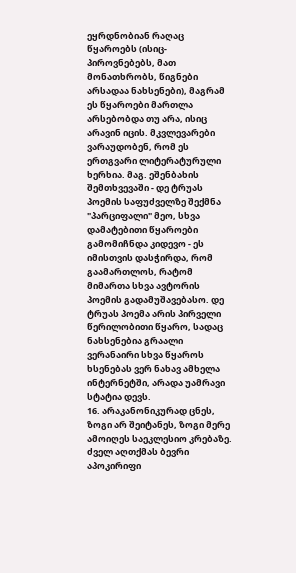ეყრდნობიან რაღაც წყაროებს (ისიც- პიროვნებებს, მათ მონათხრობს, წიგნები არსადაა ნახსენები), მაგრამ ეს წყაროები მართლა არსებობდა თუ არა, ისიც არავინ იცის. მკვლევარები ვარაუდობენ, რომ ეს ერთგვარი ლიტერატურული ხერხია. მაგ. ეშენბახის შემთხვევაში - დე ტრუას პოემის საფუძველზე შექმნა "პარციფალი" მეო, სხვა დამატებითი წყაროები გამომიჩნდა კიდევო - ეს იმისთვის დასჭირდა, რომ გაამართლოს, რატომ მიმართა სხვა ავტორის პოემის გადამუშავებასო. დე ტრუას პოემა არის პირველი წერილობითი წყარო, სადაც ნახსენებია გრაალი ვერანაირი სხვა წყაროს ხსენებას ვერ ნახავ ამხელა ინტერნეტში, არადა უამრავი სტატია დევს.
16. არაკანონიკურად ცნეს, ზოგი არ შეიტანეს, ზოგი მერე ამოიღეს საეკლესიო კრებაზე. ძველ აღთქმას ბევრი აპოკირიფი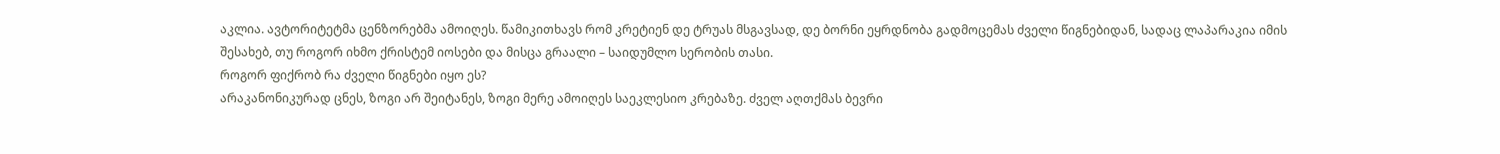აკლია. ავტორიტეტმა ცენზორებმა ამოიღეს. წამიკითხავს რომ კრეტიენ დე ტრუას მსგავსად, დე ბორნი ეყრდნობა გადმოცემას ძველი წიგნებიდან, სადაც ლაპარაკია იმის შესახებ, თუ როგორ იხმო ქრისტემ იოსები და მისცა გრაალი – საიდუმლო სერობის თასი.
როგორ ფიქრობ რა ძველი წიგნები იყო ეს?
არაკანონიკურად ცნეს, ზოგი არ შეიტანეს, ზოგი მერე ამოიღეს საეკლესიო კრებაზე. ძველ აღთქმას ბევრი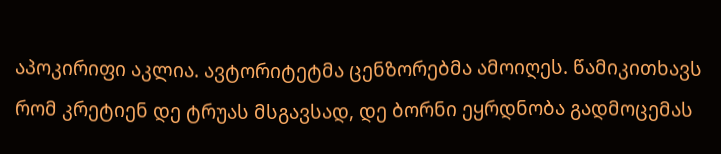აპოკირიფი აკლია. ავტორიტეტმა ცენზორებმა ამოიღეს. წამიკითხავს რომ კრეტიენ დე ტრუას მსგავსად, დე ბორნი ეყრდნობა გადმოცემას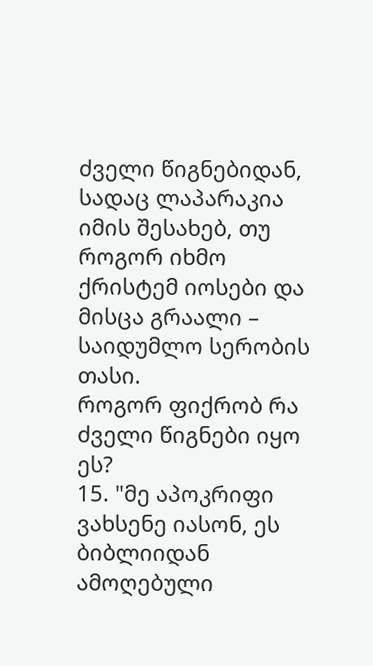ძველი წიგნებიდან, სადაც ლაპარაკია იმის შესახებ, თუ როგორ იხმო ქრისტემ იოსები და მისცა გრაალი – საიდუმლო სერობის თასი.
როგორ ფიქრობ რა ძველი წიგნები იყო ეს?
15. "მე აპოკრიფი ვახსენე იასონ, ეს ბიბლიიდან ამოღებული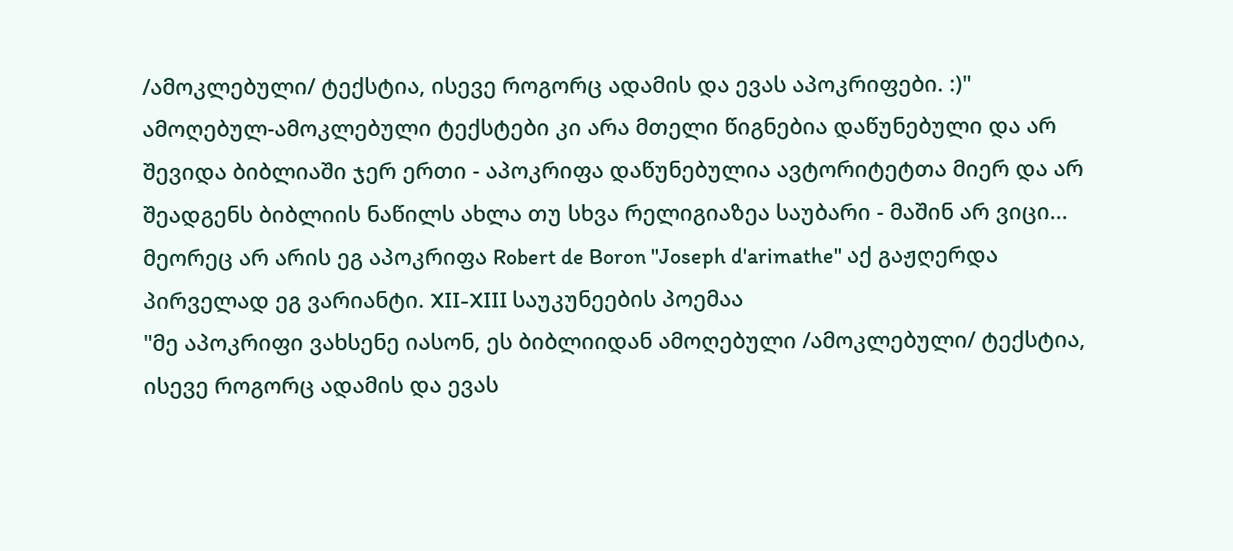/ამოკლებული/ ტექსტია, ისევე როგორც ადამის და ევას აპოკრიფები. :)"
ამოღებულ-ამოკლებული ტექსტები კი არა მთელი წიგნებია დაწუნებული და არ შევიდა ბიბლიაში ჯერ ერთი - აპოკრიფა დაწუნებულია ავტორიტეტთა მიერ და არ შეადგენს ბიბლიის ნაწილს ახლა თუ სხვა რელიგიაზეა საუბარი - მაშინ არ ვიცი... მეორეც არ არის ეგ აპოკრიფა Robert de Boron "Joseph d'arimathe" აქ გაჟღერდა პირველად ეგ ვარიანტი. XII-XIII საუკუნეების პოემაა
"მე აპოკრიფი ვახსენე იასონ, ეს ბიბლიიდან ამოღებული /ამოკლებული/ ტექსტია, ისევე როგორც ადამის და ევას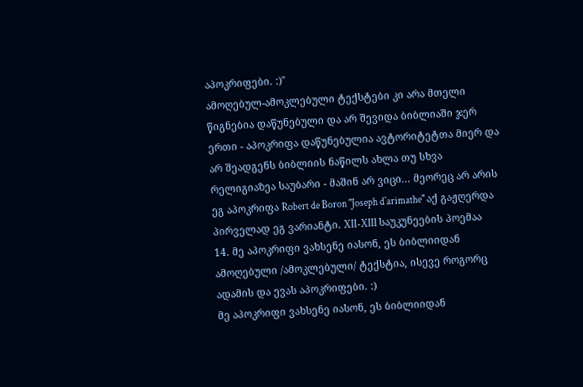აპოკრიფები. :)"
ამოღებულ-ამოკლებული ტექსტები კი არა მთელი წიგნებია დაწუნებული და არ შევიდა ბიბლიაში ჯერ ერთი - აპოკრიფა დაწუნებულია ავტორიტეტთა მიერ და არ შეადგენს ბიბლიის ნაწილს ახლა თუ სხვა რელიგიაზეა საუბარი - მაშინ არ ვიცი... მეორეც არ არის ეგ აპოკრიფა Robert de Boron "Joseph d`arimathe" აქ გაჟღერდა პირველად ეგ ვარიანტი. XII-XIII საუკუნეების პოემაა
14. მე აპოკრიფი ვახსენე იასონ, ეს ბიბლიიდან ამოღებული /ამოკლებული/ ტექსტია, ისევე როგორც ადამის და ევას აპოკრიფები. :)
მე აპოკრიფი ვახსენე იასონ, ეს ბიბლიიდან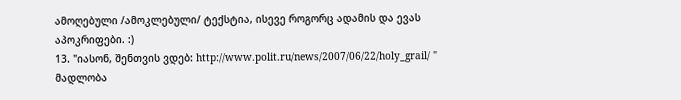ამოღებული /ამოკლებული/ ტექსტია, ისევე როგორც ადამის და ევას აპოკრიფები. :)
13. "იასონ, შენთვის ვდებ: http://www.polit.ru/news/2007/06/22/holy_grail/ "
მადლობა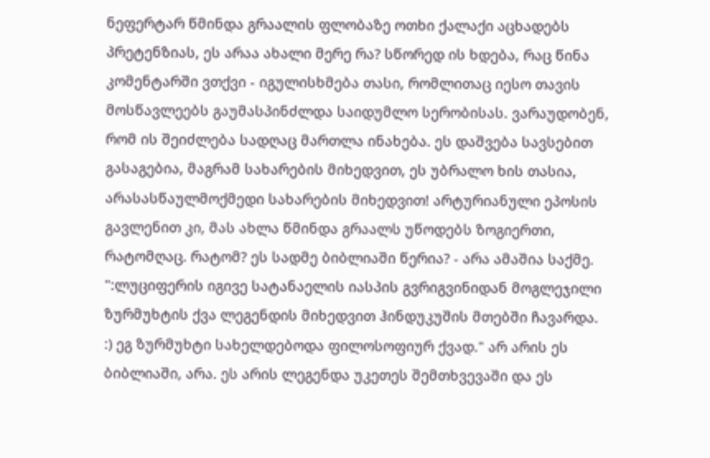ნეფერტარ წმინდა გრაალის ფლობაზე ოთხი ქალაქი აცხადებს პრეტენზიას, ეს არაა ახალი მერე რა? სწორედ ის ხდება, რაც წინა კომენტარში ვთქვი - იგულისხმება თასი, რომლითაც იესო თავის მოსწავლეებს გაუმასპინძლდა საიდუმლო სერობისას. ვარაუდობენ, რომ ის შეიძლება სადღაც მართლა ინახება. ეს დაშვება სავსებით გასაგებია, მაგრამ სახარების მიხედვით, ეს უბრალო ხის თასია, არასასწაულმოქმედი სახარების მიხედვით! არტურიანული ეპოსის გავლენით კი, მას ახლა წმინდა გრაალს უწოდებს ზოგიერთი, რატომღაც. რატომ? ეს სადმე ბიბლიაში წერია? - არა ამაშია საქმე.
":ლუციფერის იგივე სატანაელის იასპის გვრიგვინიდან მოგლეჯილი ზურმუხტის ქვა ლეგენდის მიხედვით ჰინდუკუშის მთებში ჩავარდა. :) ეგ ზურმუხტი სახელდებოდა ფილოსოფიურ ქვად." არ არის ეს ბიბლიაში, არა. ეს არის ლეგენდა უკეთეს შემთხვევაში და ეს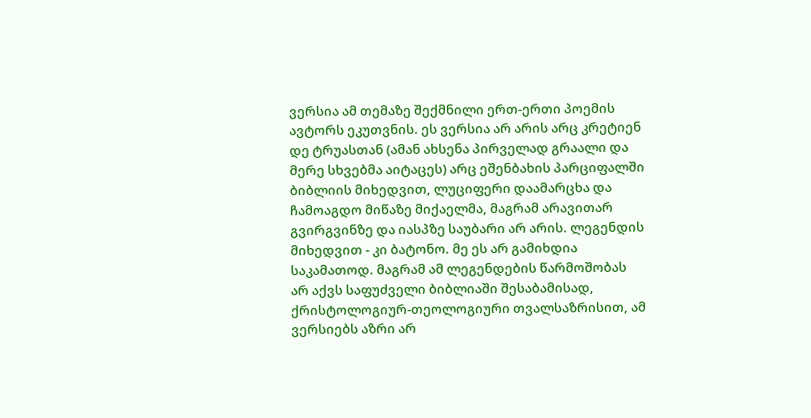ვერსია ამ თემაზე შექმნილი ერთ-ერთი პოემის ავტორს ეკუთვნის. ეს ვერსია არ არის არც კრეტიენ დე ტრუასთან (ამან ახსენა პირველად გრაალი და მერე სხვებმა აიტაცეს) არც ეშენბახის პარციფალში ბიბლიის მიხედვით, ლუციფერი დაამარცხა და ჩამოაგდო მიწაზე მიქაელმა, მაგრამ არავითარ გვირგვინზე და იასპზე საუბარი არ არის. ლეგენდის მიხედვით - კი ბატონო. მე ეს არ გამიხდია საკამათოდ. მაგრამ ამ ლეგენდების წარმოშობას არ აქვს საფუძველი ბიბლიაში შესაბამისად, ქრისტოლოგიურ-თეოლოგიური თვალსაზრისით, ამ ვერსიებს აზრი არ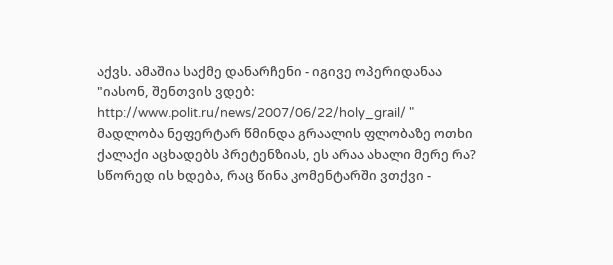აქვს. ამაშია საქმე დანარჩენი - იგივე ოპერიდანაა
"იასონ, შენთვის ვდებ: http://www.polit.ru/news/2007/06/22/holy_grail/ "
მადლობა ნეფერტარ წმინდა გრაალის ფლობაზე ოთხი ქალაქი აცხადებს პრეტენზიას, ეს არაა ახალი მერე რა? სწორედ ის ხდება, რაც წინა კომენტარში ვთქვი -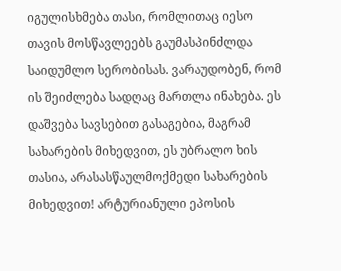იგულისხმება თასი, რომლითაც იესო თავის მოსწავლეებს გაუმასპინძლდა საიდუმლო სერობისას. ვარაუდობენ, რომ ის შეიძლება სადღაც მართლა ინახება. ეს დაშვება სავსებით გასაგებია, მაგრამ სახარების მიხედვით, ეს უბრალო ხის თასია, არასასწაულმოქმედი სახარების მიხედვით! არტურიანული ეპოსის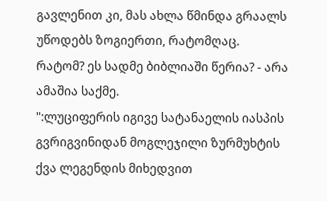გავლენით კი, მას ახლა წმინდა გრაალს უწოდებს ზოგიერთი, რატომღაც. რატომ? ეს სადმე ბიბლიაში წერია? - არა ამაშია საქმე.
":ლუციფერის იგივე სატანაელის იასპის გვრიგვინიდან მოგლეჯილი ზურმუხტის ქვა ლეგენდის მიხედვით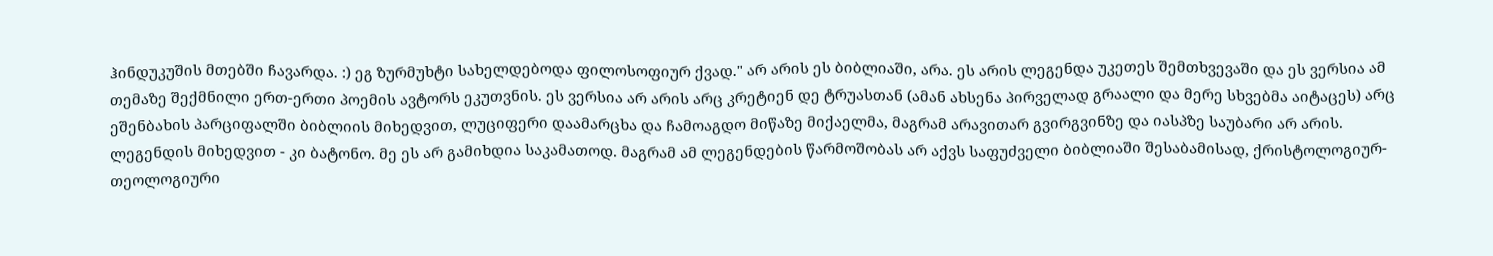ჰინდუკუშის მთებში ჩავარდა. :) ეგ ზურმუხტი სახელდებოდა ფილოსოფიურ ქვად." არ არის ეს ბიბლიაში, არა. ეს არის ლეგენდა უკეთეს შემთხვევაში და ეს ვერსია ამ თემაზე შექმნილი ერთ-ერთი პოემის ავტორს ეკუთვნის. ეს ვერსია არ არის არც კრეტიენ დე ტრუასთან (ამან ახსენა პირველად გრაალი და მერე სხვებმა აიტაცეს) არც ეშენბახის პარციფალში ბიბლიის მიხედვით, ლუციფერი დაამარცხა და ჩამოაგდო მიწაზე მიქაელმა, მაგრამ არავითარ გვირგვინზე და იასპზე საუბარი არ არის. ლეგენდის მიხედვით - კი ბატონო. მე ეს არ გამიხდია საკამათოდ. მაგრამ ამ ლეგენდების წარმოშობას არ აქვს საფუძველი ბიბლიაში შესაბამისად, ქრისტოლოგიურ-თეოლოგიური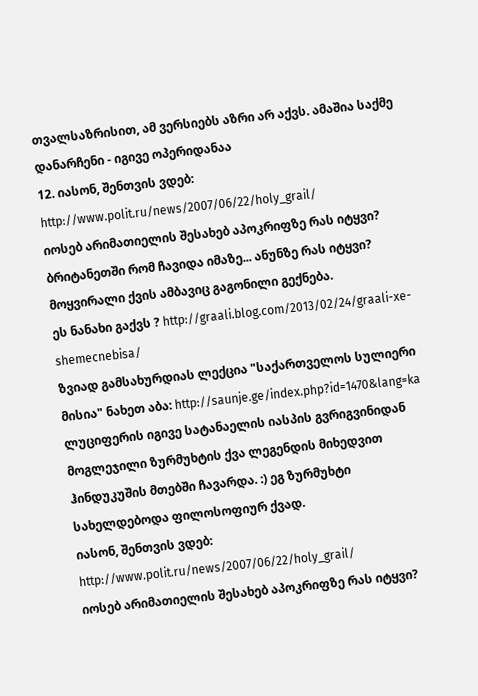თვალსაზრისით, ამ ვერსიებს აზრი არ აქვს. ამაშია საქმე დანარჩენი - იგივე ოპერიდანაა
12. იასონ, შენთვის ვდებ: http://www.polit.ru/news/2007/06/22/holy_grail/
იოსებ არიმათიელის შესახებ აპოკრიფზე რას იტყვი? ბრიტანეთში რომ ჩავიდა იმაზე... ანუნზე რას იტყვი? მოყვირალი ქვის ამბავიც გაგონილი გექნება.
ეს ნანახი გაქვს ? http://graali.blog.com/2013/02/24/graali-xe-shemecnebisa/
ზვიად გამსახურდიას ლექცია "საქართველოს სულიერი მისია" ნახეთ აბა: http://saunje.ge/index.php?id=1470&lang=ka
ლუციფერის იგივე სატანაელის იასპის გვრიგვინიდან მოგლეჯილი ზურმუხტის ქვა ლეგენდის მიხედვით ჰინდუკუშის მთებში ჩავარდა. :) ეგ ზურმუხტი სახელდებოდა ფილოსოფიურ ქვად.
იასონ, შენთვის ვდებ: http://www.polit.ru/news/2007/06/22/holy_grail/
იოსებ არიმათიელის შესახებ აპოკრიფზე რას იტყვი?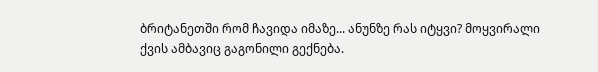ბრიტანეთში რომ ჩავიდა იმაზე... ანუნზე რას იტყვი? მოყვირალი ქვის ამბავიც გაგონილი გექნება.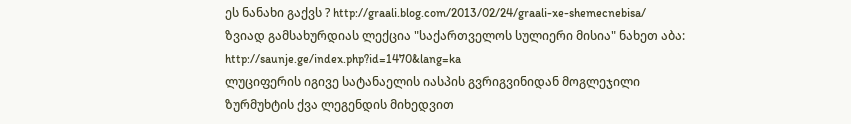ეს ნანახი გაქვს ? http://graali.blog.com/2013/02/24/graali-xe-shemecnebisa/
ზვიად გამსახურდიას ლექცია "საქართველოს სულიერი მისია" ნახეთ აბა: http://saunje.ge/index.php?id=1470&lang=ka
ლუციფერის იგივე სატანაელის იასპის გვრიგვინიდან მოგლეჯილი ზურმუხტის ქვა ლეგენდის მიხედვით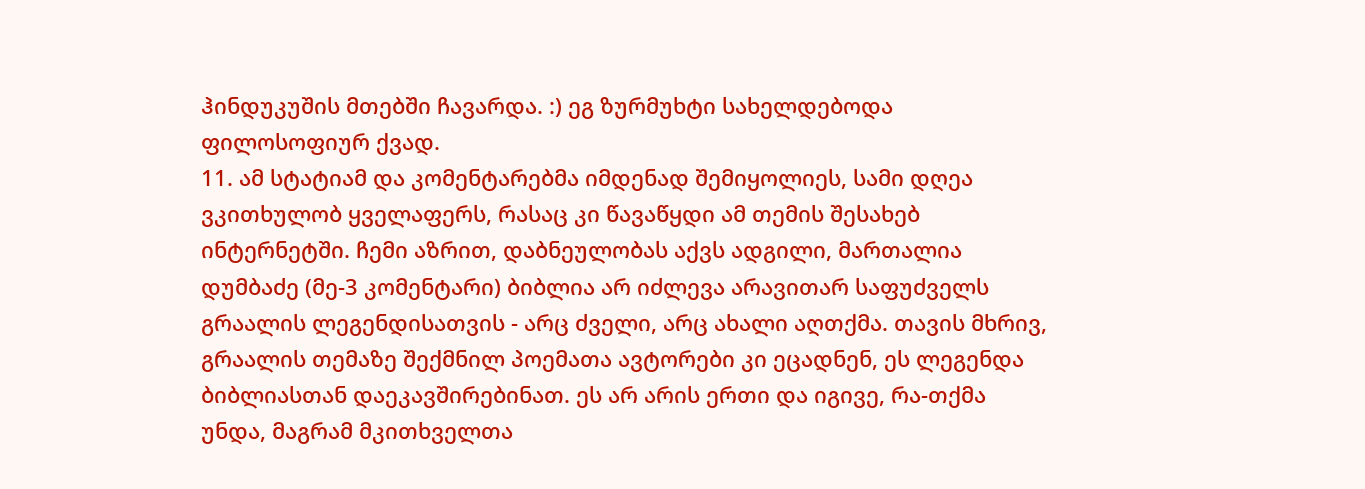ჰინდუკუშის მთებში ჩავარდა. :) ეგ ზურმუხტი სახელდებოდა ფილოსოფიურ ქვად.
11. ამ სტატიამ და კომენტარებმა იმდენად შემიყოლიეს, სამი დღეა ვკითხულობ ყველაფერს, რასაც კი წავაწყდი ამ თემის შესახებ ინტერნეტში. ჩემი აზრით, დაბნეულობას აქვს ადგილი, მართალია დუმბაძე (მე-3 კომენტარი) ბიბლია არ იძლევა არავითარ საფუძველს გრაალის ლეგენდისათვის - არც ძველი, არც ახალი აღთქმა. თავის მხრივ, გრაალის თემაზე შექმნილ პოემათა ავტორები კი ეცადნენ, ეს ლეგენდა ბიბლიასთან დაეკავშირებინათ. ეს არ არის ერთი და იგივე, რა-თქმა უნდა, მაგრამ მკითხველთა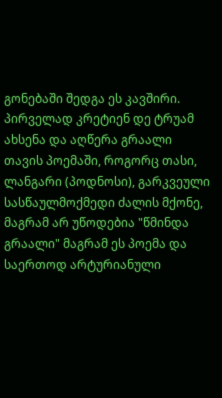გონებაში შედგა ეს კავშირი. პირველად კრეტიენ დე ტრუამ ახსენა და აღწერა გრაალი თავის პოემაში, როგორც თასი, ლანგარი (პოდნოსი), გარკვეული სასწაულმოქმედი ძალის მქონე, მაგრამ არ უწოდებია "წმინდა გრაალი" მაგრამ ეს პოემა და საერთოდ არტურიანული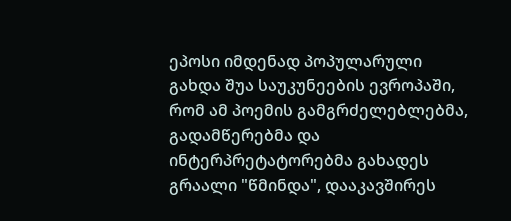ეპოსი იმდენად პოპულარული გახდა შუა საუკუნეების ევროპაში, რომ ამ პოემის გამგრძელებლებმა, გადამწერებმა და ინტერპრეტატორებმა გახადეს გრაალი "წმინდა", დააკავშირეს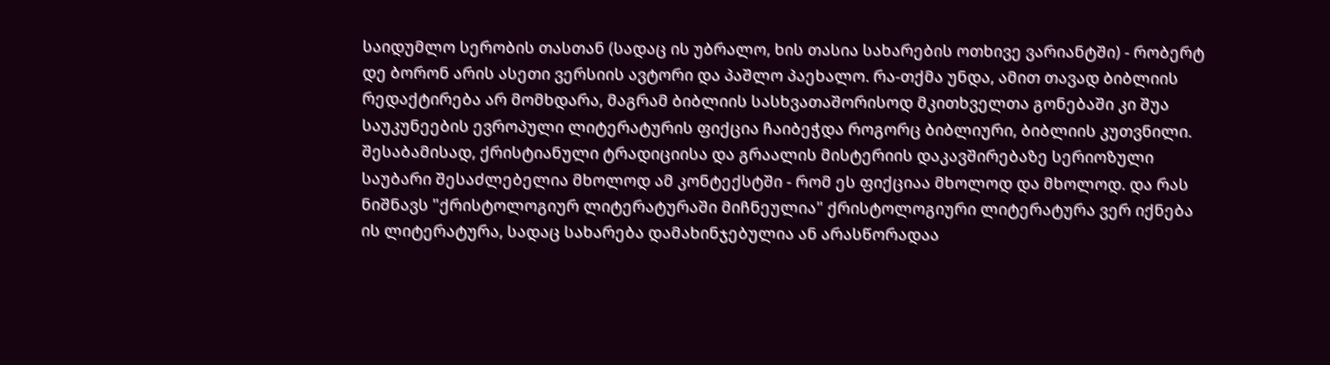საიდუმლო სერობის თასთან (სადაც ის უბრალო, ხის თასია სახარების ოთხივე ვარიანტში) - რობერტ დე ბორონ არის ასეთი ვერსიის ავტორი და პაშლო პაეხალო. რა-თქმა უნდა, ამით თავად ბიბლიის რედაქტირება არ მომხდარა, მაგრამ ბიბლიის სასხვათაშორისოდ მკითხველთა გონებაში კი შუა საუკუნეების ევროპული ლიტერატურის ფიქცია ჩაიბეჭდა როგორც ბიბლიური, ბიბლიის კუთვნილი. შესაბამისად, ქრისტიანული ტრადიციისა და გრაალის მისტერიის დაკავშირებაზე სერიოზული საუბარი შესაძლებელია მხოლოდ ამ კონტექსტში - რომ ეს ფიქციაა მხოლოდ და მხოლოდ. და რას ნიშნავს "ქრისტოლოგიურ ლიტერატურაში მიჩნეულია" ქრისტოლოგიური ლიტერატურა ვერ იქნება ის ლიტერატურა, სადაც სახარება დამახინჯებულია ან არასწორადაა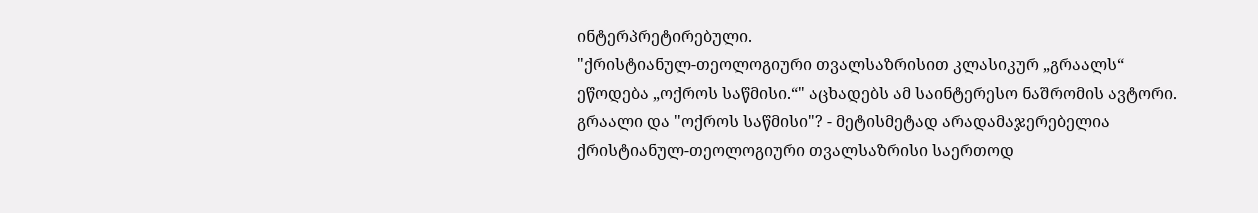ინტერპრეტირებული.
"ქრისტიანულ-თეოლოგიური თვალსაზრისით კლასიკურ „გრაალს“ ეწოდება „ოქროს საწმისი.“" აცხადებს ამ საინტერესო ნაშრომის ავტორი. გრაალი და "ოქროს საწმისი"? - მეტისმეტად არადამაჯერებელია ქრისტიანულ-თეოლოგიური თვალსაზრისი საერთოდ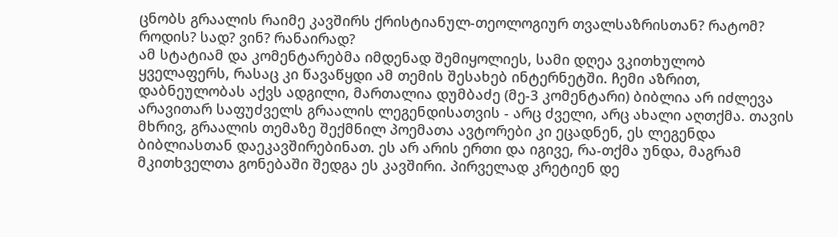ცნობს გრაალის რაიმე კავშირს ქრისტიანულ-თეოლოგიურ თვალსაზრისთან? რატომ? როდის? სად? ვინ? რანაირად?
ამ სტატიამ და კომენტარებმა იმდენად შემიყოლიეს, სამი დღეა ვკითხულობ ყველაფერს, რასაც კი წავაწყდი ამ თემის შესახებ ინტერნეტში. ჩემი აზრით, დაბნეულობას აქვს ადგილი, მართალია დუმბაძე (მე-3 კომენტარი) ბიბლია არ იძლევა არავითარ საფუძველს გრაალის ლეგენდისათვის - არც ძველი, არც ახალი აღთქმა. თავის მხრივ, გრაალის თემაზე შექმნილ პოემათა ავტორები კი ეცადნენ, ეს ლეგენდა ბიბლიასთან დაეკავშირებინათ. ეს არ არის ერთი და იგივე, რა-თქმა უნდა, მაგრამ მკითხველთა გონებაში შედგა ეს კავშირი. პირველად კრეტიენ დე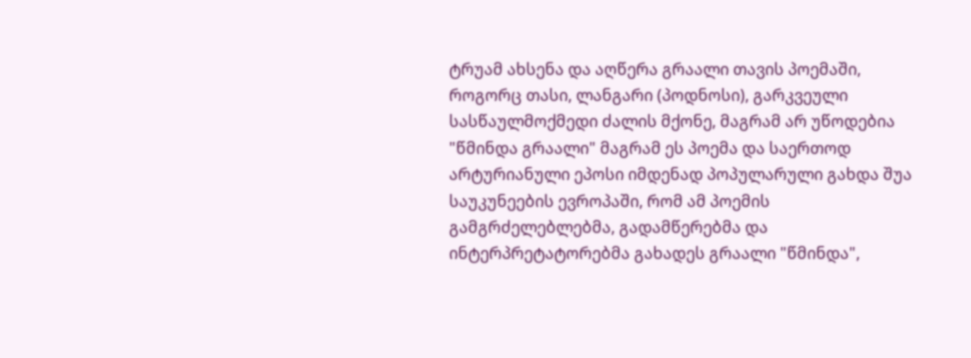ტრუამ ახსენა და აღწერა გრაალი თავის პოემაში, როგორც თასი, ლანგარი (პოდნოსი), გარკვეული სასწაულმოქმედი ძალის მქონე, მაგრამ არ უწოდებია "წმინდა გრაალი" მაგრამ ეს პოემა და საერთოდ არტურიანული ეპოსი იმდენად პოპულარული გახდა შუა საუკუნეების ევროპაში, რომ ამ პოემის გამგრძელებლებმა, გადამწერებმა და ინტერპრეტატორებმა გახადეს გრაალი "წმინდა",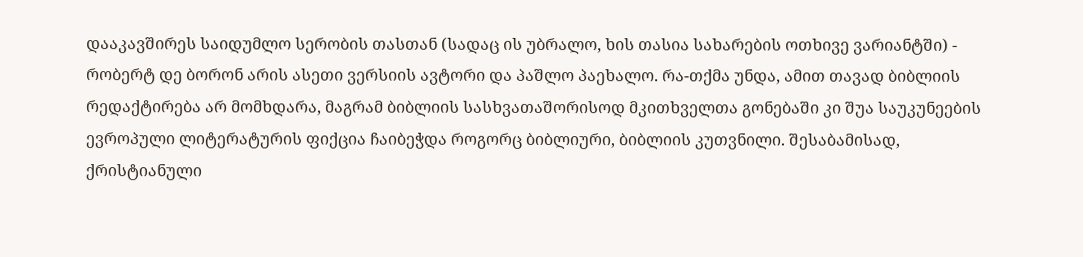დააკავშირეს საიდუმლო სერობის თასთან (სადაც ის უბრალო, ხის თასია სახარების ოთხივე ვარიანტში) - რობერტ დე ბორონ არის ასეთი ვერსიის ავტორი და პაშლო პაეხალო. რა-თქმა უნდა, ამით თავად ბიბლიის რედაქტირება არ მომხდარა, მაგრამ ბიბლიის სასხვათაშორისოდ მკითხველთა გონებაში კი შუა საუკუნეების ევროპული ლიტერატურის ფიქცია ჩაიბეჭდა როგორც ბიბლიური, ბიბლიის კუთვნილი. შესაბამისად, ქრისტიანული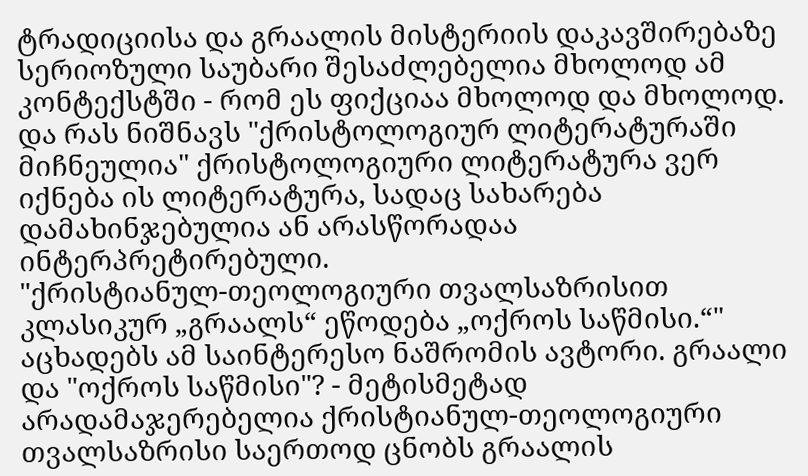ტრადიციისა და გრაალის მისტერიის დაკავშირებაზე სერიოზული საუბარი შესაძლებელია მხოლოდ ამ კონტექსტში - რომ ეს ფიქციაა მხოლოდ და მხოლოდ. და რას ნიშნავს "ქრისტოლოგიურ ლიტერატურაში მიჩნეულია" ქრისტოლოგიური ლიტერატურა ვერ იქნება ის ლიტერატურა, სადაც სახარება დამახინჯებულია ან არასწორადაა ინტერპრეტირებული.
"ქრისტიანულ-თეოლოგიური თვალსაზრისით კლასიკურ „გრაალს“ ეწოდება „ოქროს საწმისი.“" აცხადებს ამ საინტერესო ნაშრომის ავტორი. გრაალი და "ოქროს საწმისი"? - მეტისმეტად არადამაჯერებელია ქრისტიანულ-თეოლოგიური თვალსაზრისი საერთოდ ცნობს გრაალის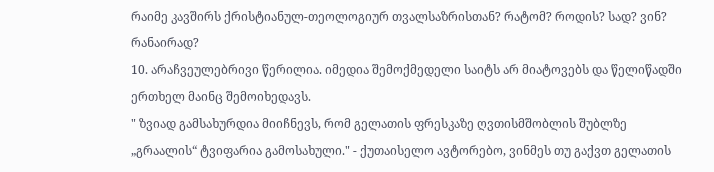რაიმე კავშირს ქრისტიანულ-თეოლოგიურ თვალსაზრისთან? რატომ? როდის? სად? ვინ? რანაირად?
10. არაჩვეულებრივი წერილია. იმედია შემოქმედელი საიტს არ მიატოვებს და წელიწადში ერთხელ მაინც შემოიხედავს.
" ზვიად გამსახურდია მიიჩნევს, რომ გელათის ფრესკაზე ღვთისმშობლის შუბლზე „გრაალის“ ტვიფარია გამოსახული." - ქუთაისელო ავტორებო, ვინმეს თუ გაქვთ გელათის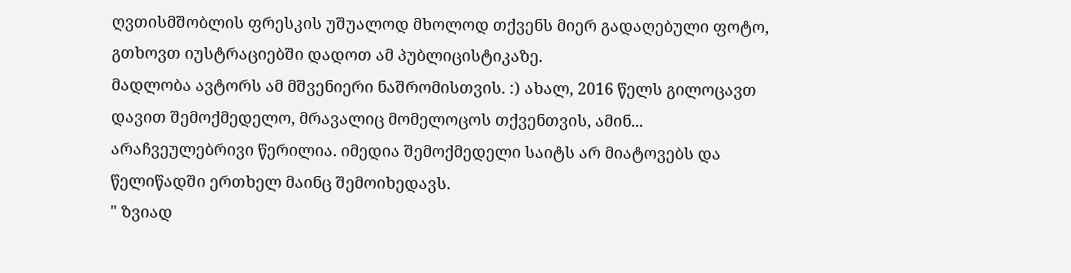ღვთისმშობლის ფრესკის უშუალოდ მხოლოდ თქვენს მიერ გადაღებული ფოტო, გთხოვთ იუსტრაციებში დადოთ ამ პუბლიცისტიკაზე.
მადლობა ავტორს ამ მშვენიერი ნაშრომისთვის. :) ახალ, 2016 წელს გილოცავთ დავით შემოქმედელო, მრავალიც მომელოცოს თქვენთვის, ამინ...
არაჩვეულებრივი წერილია. იმედია შემოქმედელი საიტს არ მიატოვებს და წელიწადში ერთხელ მაინც შემოიხედავს.
" ზვიად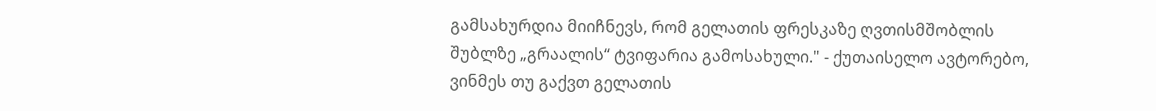გამსახურდია მიიჩნევს, რომ გელათის ფრესკაზე ღვთისმშობლის შუბლზე „გრაალის“ ტვიფარია გამოსახული." - ქუთაისელო ავტორებო, ვინმეს თუ გაქვთ გელათის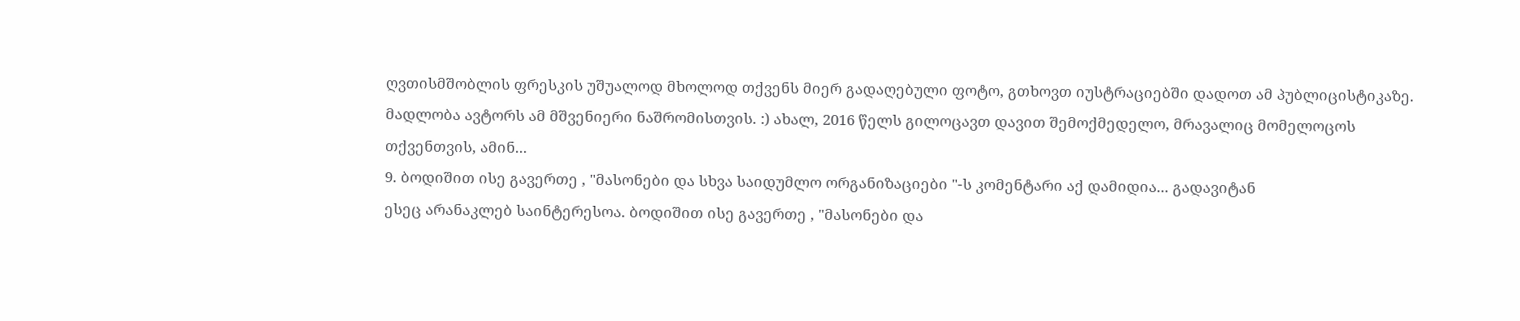ღვთისმშობლის ფრესკის უშუალოდ მხოლოდ თქვენს მიერ გადაღებული ფოტო, გთხოვთ იუსტრაციებში დადოთ ამ პუბლიცისტიკაზე.
მადლობა ავტორს ამ მშვენიერი ნაშრომისთვის. :) ახალ, 2016 წელს გილოცავთ დავით შემოქმედელო, მრავალიც მომელოცოს თქვენთვის, ამინ...
9. ბოდიშით ისე გავერთე , "მასონები და სხვა საიდუმლო ორგანიზაციები "-ს კომენტარი აქ დამიდია... გადავიტან
ესეც არანაკლებ საინტერესოა. ბოდიშით ისე გავერთე , "მასონები და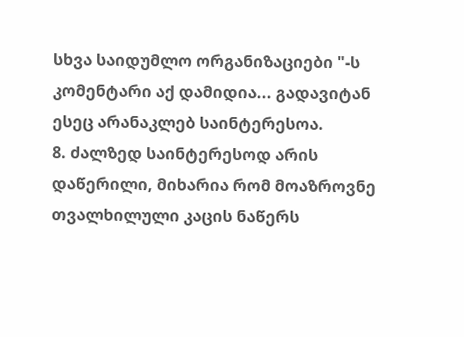სხვა საიდუმლო ორგანიზაციები "-ს კომენტარი აქ დამიდია... გადავიტან
ესეც არანაკლებ საინტერესოა.
8. ძალზედ საინტერესოდ არის დაწერილი, მიხარია რომ მოაზროვნე თვალხილული კაცის ნაწერს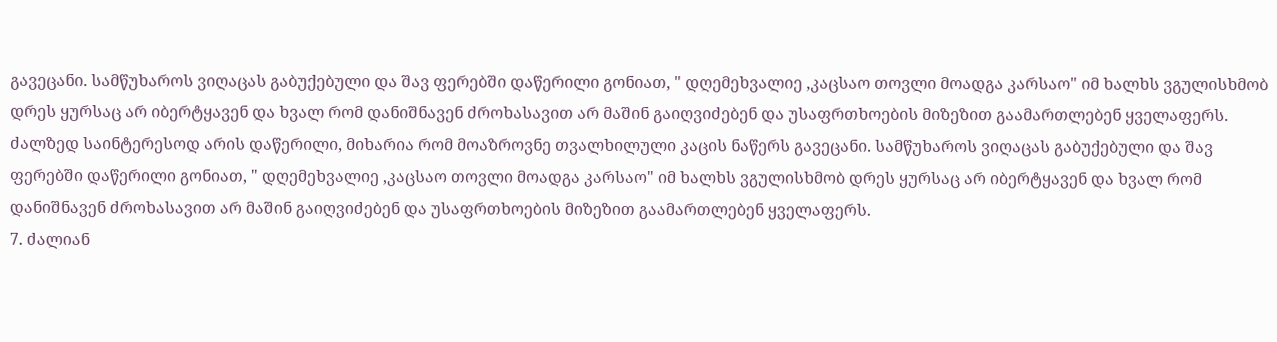გავეცანი. სამწუხაროს ვიღაცას გაბუქებული და შავ ფერებში დაწერილი გონიათ, " დღემეხვალიე ,კაცსაო თოვლი მოადგა კარსაო" იმ ხალხს ვგულისხმობ დრეს ყურსაც არ იბერტყავენ და ხვალ რომ დანიშნავენ ძროხასავით არ მაშინ გაიღვიძებენ და უსაფრთხოების მიზეზით გაამართლებენ ყველაფერს.
ძალზედ საინტერესოდ არის დაწერილი, მიხარია რომ მოაზროვნე თვალხილული კაცის ნაწერს გავეცანი. სამწუხაროს ვიღაცას გაბუქებული და შავ ფერებში დაწერილი გონიათ, " დღემეხვალიე ,კაცსაო თოვლი მოადგა კარსაო" იმ ხალხს ვგულისხმობ დრეს ყურსაც არ იბერტყავენ და ხვალ რომ დანიშნავენ ძროხასავით არ მაშინ გაიღვიძებენ და უსაფრთხოების მიზეზით გაამართლებენ ყველაფერს.
7. ძალიან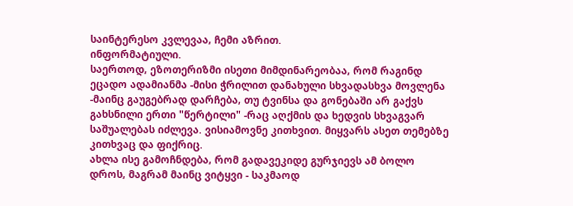საინტერესო კვლევაა, ჩემი აზრით.
ინფორმატიული.
საერთოდ, ეზოთერიზმი ისეთი მიმდინარეობაა, რომ რაგინდ ეცადო ადამიანმა -მისი ჭრილით დანახული სხვადასხვა მოვლენა -მაინც გაუგებრად დარჩება, თუ ტვინსა და გონებაში არ გაქვს გახსნილი ერთი "წერტილი" -რაც აღქმის და ხედვის სხვაგვარ საშუალებას იძლევა. ვისიამოვნე კითხვით. მიყვარს ასეთ თემებზე კითხვაც და ფიქრიც.
ახლა ისე გამოჩნდება, რომ გადავეკიდე გურჯიევს ამ ბოლო დროს, მაგრამ მაინც ვიტყვი - საკმაოდ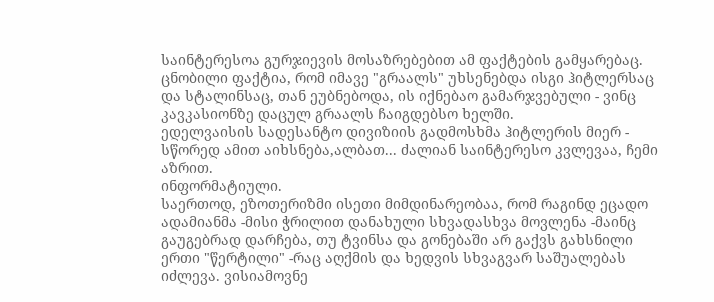საინტერესოა გურჯიევის მოსაზრებებით ამ ფაქტების გამყარებაც.
ცნობილი ფაქტია, რომ იმავე "გრაალს" უხსენებდა ისგი ჰიტლერსაც და სტალინსაც, თან ეუბნებოდა, ის იქნებაო გამარჯვებული - ვინც კავკასიონზე დაცულ გრაალს ჩაიგდებსო ხელში.
ედელვაისის სადესანტო დივიზიის გადმოსხმა ჰიტლერის მიერ - სწორედ ამით აიხსნება,ალბათ... ძალიან საინტერესო კვლევაა, ჩემი აზრით.
ინფორმატიული.
საერთოდ, ეზოთერიზმი ისეთი მიმდინარეობაა, რომ რაგინდ ეცადო ადამიანმა -მისი ჭრილით დანახული სხვადასხვა მოვლენა -მაინც გაუგებრად დარჩება, თუ ტვინსა და გონებაში არ გაქვს გახსნილი ერთი "წერტილი" -რაც აღქმის და ხედვის სხვაგვარ საშუალებას იძლევა. ვისიამოვნე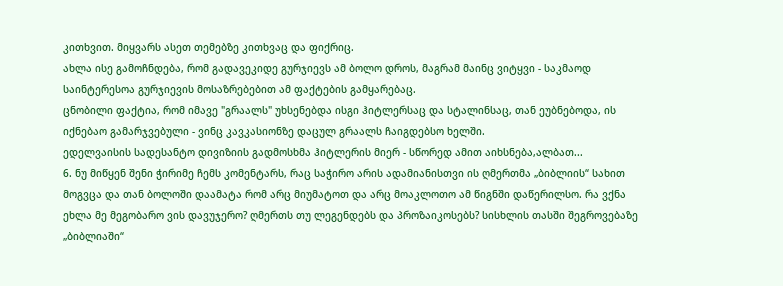კითხვით. მიყვარს ასეთ თემებზე კითხვაც და ფიქრიც.
ახლა ისე გამოჩნდება, რომ გადავეკიდე გურჯიევს ამ ბოლო დროს, მაგრამ მაინც ვიტყვი - საკმაოდ საინტერესოა გურჯიევის მოსაზრებებით ამ ფაქტების გამყარებაც.
ცნობილი ფაქტია, რომ იმავე "გრაალს" უხსენებდა ისგი ჰიტლერსაც და სტალინსაც, თან ეუბნებოდა, ის იქნებაო გამარჯვებული - ვინც კავკასიონზე დაცულ გრაალს ჩაიგდებსო ხელში.
ედელვაისის სადესანტო დივიზიის გადმოსხმა ჰიტლერის მიერ - სწორედ ამით აიხსნება,ალბათ...
6. ნუ მიწყენ შენი ჭირიმე ჩემს კომენტარს, რაც საჭირო არის ადამიანისთვი ის ღმერთმა „ბიბლიის“ სახით მოგვცა და თან ბოლოში დაამატა რომ არც მიუმატოთ და არც მოაკლოთო ამ წიგნში დაწერილსო. რა ვქნა ეხლა მე მეგობარო ვის დავუჯერო? ღმერთს თუ ლეგენდებს და პროზაიკოსებს? სისხლის თასში შეგროვებაზე „ბიბლიაში“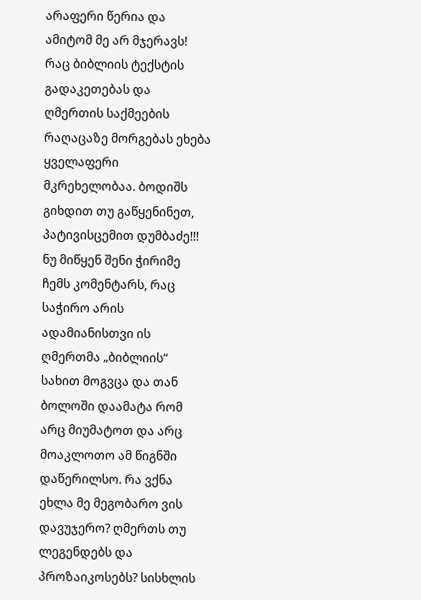არაფერი წერია და ამიტომ მე არ მჯერავს! რაც ბიბლიის ტექსტის გადაკეთებას და ღმერთის საქმეების რაღაცაზე მორგებას ეხება ყველაფერი მკრეხელობაა. ბოდიშს გიხდით თუ გაწყენინეთ, პატივისცემით დუმბაძე!!!
ნუ მიწყენ შენი ჭირიმე ჩემს კომენტარს, რაც საჭირო არის ადამიანისთვი ის ღმერთმა „ბიბლიის“ სახით მოგვცა და თან ბოლოში დაამატა რომ არც მიუმატოთ და არც მოაკლოთო ამ წიგნში დაწერილსო. რა ვქნა ეხლა მე მეგობარო ვის დავუჯერო? ღმერთს თუ ლეგენდებს და პროზაიკოსებს? სისხლის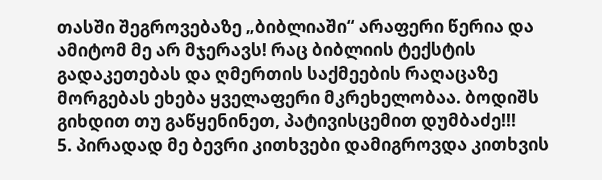თასში შეგროვებაზე „ბიბლიაში“ არაფერი წერია და ამიტომ მე არ მჯერავს! რაც ბიბლიის ტექსტის გადაკეთებას და ღმერთის საქმეების რაღაცაზე მორგებას ეხება ყველაფერი მკრეხელობაა. ბოდიშს გიხდით თუ გაწყენინეთ, პატივისცემით დუმბაძე!!!
5. პირადად მე ბევრი კითხვები დამიგროვდა კითხვის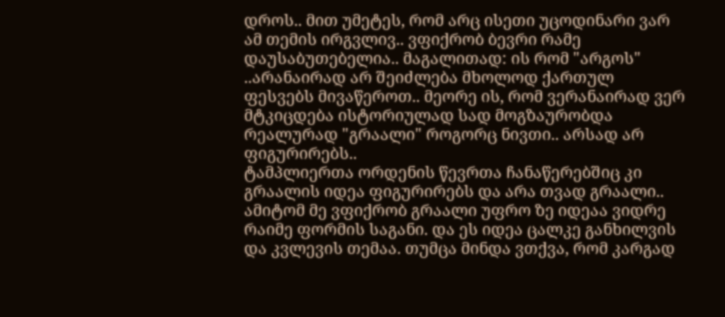დროს.. მით უმეტეს, რომ არც ისეთი უცოდინარი ვარ ამ თემის ირგვლივ.. ვფიქრობ ბევრი რამე დაუსაბუთებელია.. მაგალითად: ის რომ "არგოს" ..არანაირად არ შეიძლება მხოლოდ ქართულ ფესვებს მივაწეროთ.. მეორე ის, რომ ვერანაირად ვერ მტკიცდება ისტორიულად სად მოგზაურობდა რეალურად "გრაალი" როგორც ნივთი.. არსად არ ფიგურირებს..
ტამპლიერთა ორდენის წევრთა ჩანაწერებშიც კი გრაალის იდეა ფიგურირებს და არა თვად გრაალი.. ამიტომ მე ვფიქრობ გრაალი უფრო ზე იდეაა ვიდრე რაიმე ფორმის საგანი. და ეს იდეა ცალკე განხილვის და კვლევის თემაა. თუმცა მინდა ვთქვა, რომ კარგად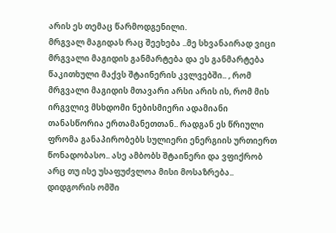არის ეს თემაც წარმოდგენილი.
მრგვალ მაგიდას რაც შეეხება ..მე სხვანაირად ვიცი მრგვალი მაგიდის განმარტება და ეს განმარტება წაკითხული მაქვს შტაინერის კვლვებში.. , რომ მრგვალი მაგიდის მთავარი არსი არის ის, რომ მის ირგვლივ მსხდომი ნებისმიერი ადამიანი თანასწორია ერთამანეთთან.. რადგან ეს წრიული ფრომა განაპირობებს სულიერი ენერგიის ურთიერთ წონადობასო.. ასე ამბობს შტაინერი და ვფიქრობ არც თუ ისე უსაფუძვლოა მისი მოსაზრება..
დიდგორის ომში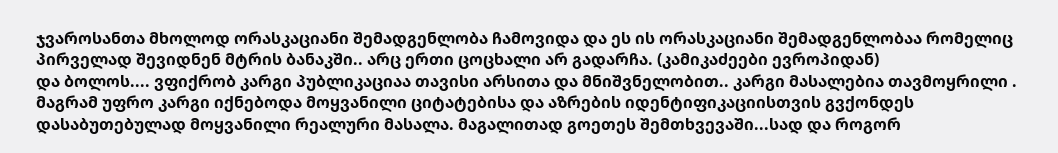ჯვაროსანთა მხოლოდ ორასკაციანი შემადგენლობა ჩამოვიდა და ეს ის ორასკაციანი შემადგენლობაა რომელიც პირველად შევიდნენ მტრის ბანაკში.. არც ერთი ცოცხალი არ გადარჩა. (კამიკაძეები ევროპიდან)
და ბოლოს.... ვფიქრობ კარგი პუბლიკაციაა თავისი არსითა და მნიშვნელობით.. კარგი მასალებია თავმოყრილი . მაგრამ უფრო კარგი იქნებოდა მოყვანილი ციტატებისა და აზრების იდენტიფიკაციისთვის გვქონდეს დასაბუთებულად მოყვანილი რეალური მასალა. მაგალითად გოეთეს შემთხვევაში...სად და როგორ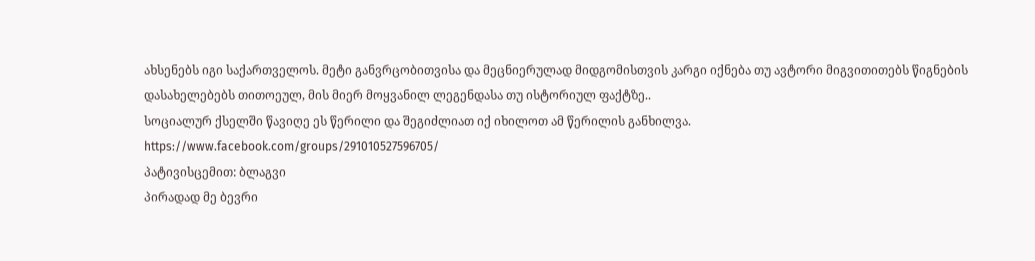ახსენებს იგი საქართველოს. მეტი განვრცობითვისა და მეცნიერულად მიდგომისთვის კარგი იქნება თუ ავტორი მიგვითითებს წიგნების დასახელებებს თითოეულ, მის მიერ მოყვანილ ლეგენდასა თუ ისტორიულ ფაქტზე..
სოციალურ ქსელში წავიღე ეს წერილი და შეგიძლიათ იქ იხილოთ ამ წერილის განხილვა.
https://www.facebook.com/groups/291010527596705/
პატივისცემით: ბლაგვი
პირადად მე ბევრი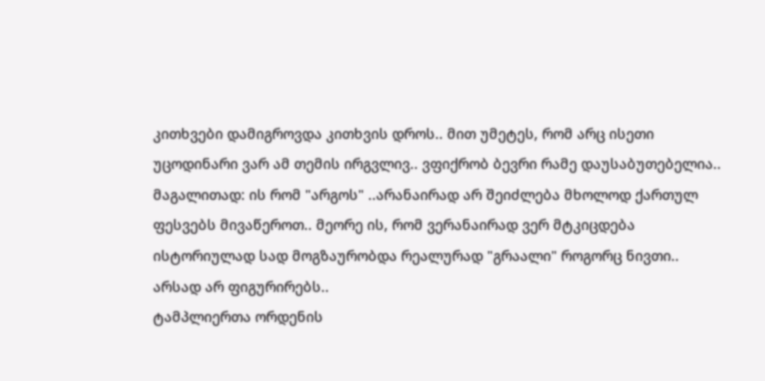კითხვები დამიგროვდა კითხვის დროს.. მით უმეტეს, რომ არც ისეთი უცოდინარი ვარ ამ თემის ირგვლივ.. ვფიქრობ ბევრი რამე დაუსაბუთებელია.. მაგალითად: ის რომ "არგოს" ..არანაირად არ შეიძლება მხოლოდ ქართულ ფესვებს მივაწეროთ.. მეორე ის, რომ ვერანაირად ვერ მტკიცდება ისტორიულად სად მოგზაურობდა რეალურად "გრაალი" როგორც ნივთი.. არსად არ ფიგურირებს..
ტამპლიერთა ორდენის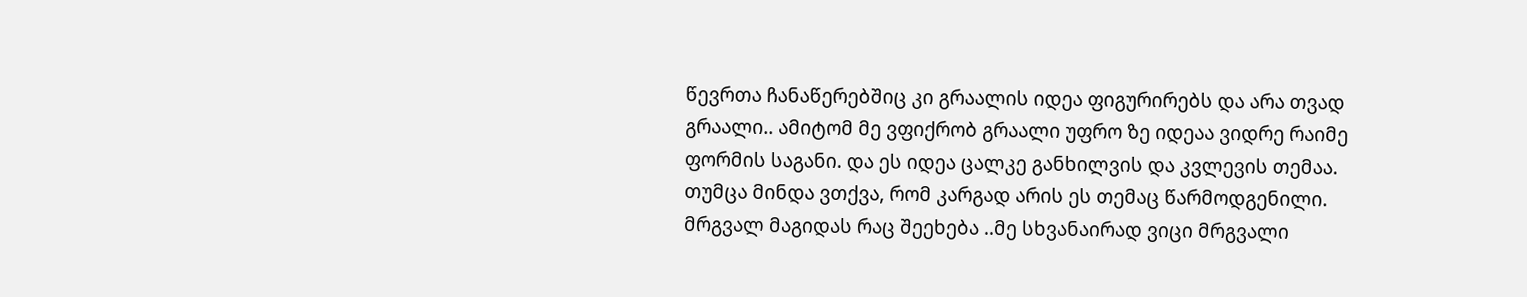წევრთა ჩანაწერებშიც კი გრაალის იდეა ფიგურირებს და არა თვად გრაალი.. ამიტომ მე ვფიქრობ გრაალი უფრო ზე იდეაა ვიდრე რაიმე ფორმის საგანი. და ეს იდეა ცალკე განხილვის და კვლევის თემაა. თუმცა მინდა ვთქვა, რომ კარგად არის ეს თემაც წარმოდგენილი.
მრგვალ მაგიდას რაც შეეხება ..მე სხვანაირად ვიცი მრგვალი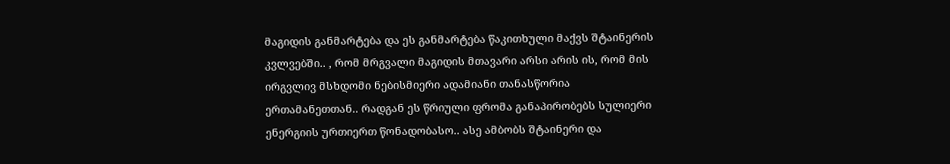მაგიდის განმარტება და ეს განმარტება წაკითხული მაქვს შტაინერის კვლვებში.. , რომ მრგვალი მაგიდის მთავარი არსი არის ის, რომ მის ირგვლივ მსხდომი ნებისმიერი ადამიანი თანასწორია ერთამანეთთან.. რადგან ეს წრიული ფრომა განაპირობებს სულიერი ენერგიის ურთიერთ წონადობასო.. ასე ამბობს შტაინერი და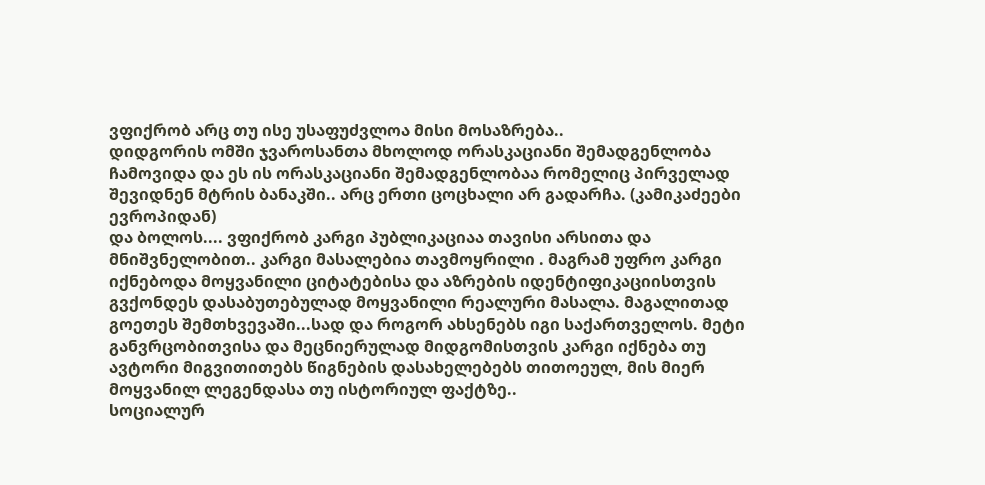ვფიქრობ არც თუ ისე უსაფუძვლოა მისი მოსაზრება..
დიდგორის ომში ჯვაროსანთა მხოლოდ ორასკაციანი შემადგენლობა ჩამოვიდა და ეს ის ორასკაციანი შემადგენლობაა რომელიც პირველად შევიდნენ მტრის ბანაკში.. არც ერთი ცოცხალი არ გადარჩა. (კამიკაძეები ევროპიდან)
და ბოლოს.... ვფიქრობ კარგი პუბლიკაციაა თავისი არსითა და მნიშვნელობით.. კარგი მასალებია თავმოყრილი . მაგრამ უფრო კარგი იქნებოდა მოყვანილი ციტატებისა და აზრების იდენტიფიკაციისთვის გვქონდეს დასაბუთებულად მოყვანილი რეალური მასალა. მაგალითად გოეთეს შემთხვევაში...სად და როგორ ახსენებს იგი საქართველოს. მეტი განვრცობითვისა და მეცნიერულად მიდგომისთვის კარგი იქნება თუ ავტორი მიგვითითებს წიგნების დასახელებებს თითოეულ, მის მიერ მოყვანილ ლეგენდასა თუ ისტორიულ ფაქტზე..
სოციალურ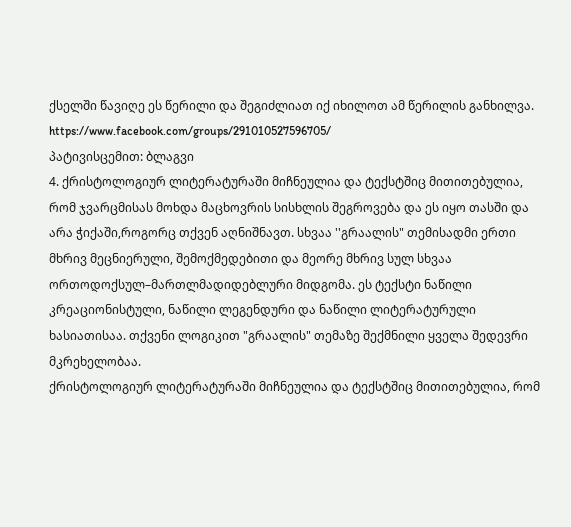ქსელში წავიღე ეს წერილი და შეგიძლიათ იქ იხილოთ ამ წერილის განხილვა.
https://www.facebook.com/groups/291010527596705/
პატივისცემით: ბლაგვი
4. ქრისტოლოგიურ ლიტერატურაში მიჩნეულია და ტექსტშიც მითითებულია, რომ ჯვარცმისას მოხდა მაცხოვრის სისხლის შეგროვება და ეს იყო თასში და არა ჭიქაში,როგორც თქვენ აღნიშნავთ. სხვაა ''გრაალის" თემისადმი ერთი მხრივ მეცნიერული, შემოქმედებითი და მეორე მხრივ სულ სხვაა ორთოდოქსულ–მართლმადიდებლური მიდგომა. ეს ტექსტი ნაწილი კრეაციონისტული, ნაწილი ლეგენდური და ნაწილი ლიტერატურული ხასიათისაა. თქვენი ლოგიკით "გრაალის" თემაზე შექმნილი ყველა შედევრი მკრეხელობაა.
ქრისტოლოგიურ ლიტერატურაში მიჩნეულია და ტექსტშიც მითითებულია, რომ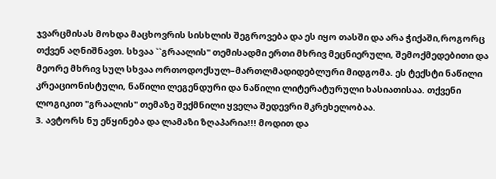ჯვარცმისას მოხდა მაცხოვრის სისხლის შეგროვება და ეს იყო თასში და არა ჭიქაში,როგორც თქვენ აღნიშნავთ. სხვაა ``გრაალის" თემისადმი ერთი მხრივ მეცნიერული, შემოქმედებითი და მეორე მხრივ სულ სხვაა ორთოდოქსულ–მართლმადიდებლური მიდგომა. ეს ტექსტი ნაწილი კრეაციონისტული, ნაწილი ლეგენდური და ნაწილი ლიტერატურული ხასიათისაა. თქვენი ლოგიკით "გრაალის" თემაზე შექმნილი ყველა შედევრი მკრეხელობაა.
3. ავტორს ნუ ეწყინება და ლამაზი ზღაპარია!!! მოდით და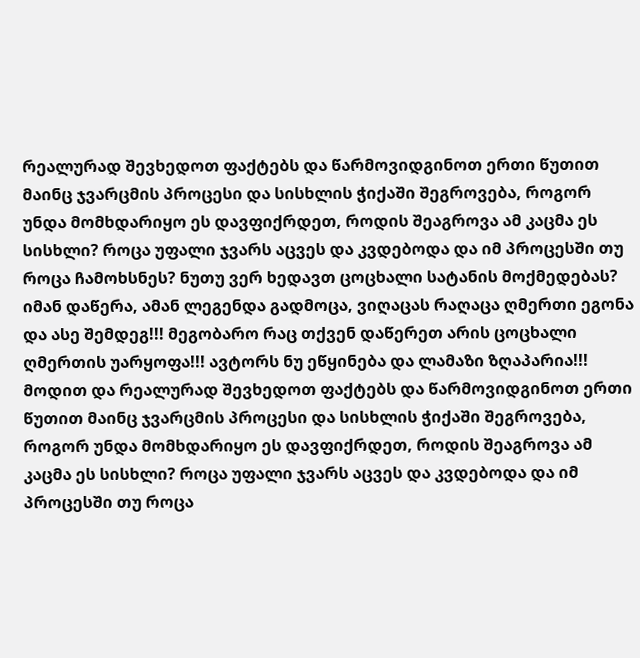რეალურად შევხედოთ ფაქტებს და წარმოვიდგინოთ ერთი წუთით მაინც ჯვარცმის პროცესი და სისხლის ჭიქაში შეგროვება, როგორ უნდა მომხდარიყო ეს დავფიქრდეთ, როდის შეაგროვა ამ კაცმა ეს სისხლი? როცა უფალი ჯვარს აცვეს და კვდებოდა და იმ პროცესში თუ როცა ჩამოხსნეს? ნუთუ ვერ ხედავთ ცოცხალი სატანის მოქმედებას? იმან დაწერა, ამან ლეგენდა გადმოცა, ვიღაცას რაღაცა ღმერთი ეგონა და ასე შემდეგ!!! მეგობარო რაც თქვენ დაწერეთ არის ცოცხალი ღმერთის უარყოფა!!! ავტორს ნუ ეწყინება და ლამაზი ზღაპარია!!! მოდით და რეალურად შევხედოთ ფაქტებს და წარმოვიდგინოთ ერთი წუთით მაინც ჯვარცმის პროცესი და სისხლის ჭიქაში შეგროვება, როგორ უნდა მომხდარიყო ეს დავფიქრდეთ, როდის შეაგროვა ამ კაცმა ეს სისხლი? როცა უფალი ჯვარს აცვეს და კვდებოდა და იმ პროცესში თუ როცა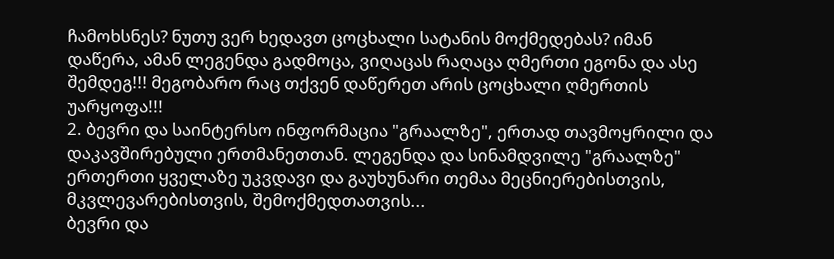ჩამოხსნეს? ნუთუ ვერ ხედავთ ცოცხალი სატანის მოქმედებას? იმან დაწერა, ამან ლეგენდა გადმოცა, ვიღაცას რაღაცა ღმერთი ეგონა და ასე შემდეგ!!! მეგობარო რაც თქვენ დაწერეთ არის ცოცხალი ღმერთის უარყოფა!!!
2. ბევრი და საინტერსო ინფორმაცია "გრაალზე", ერთად თავმოყრილი და დაკავშირებული ერთმანეთთან. ლეგენდა და სინამდვილე "გრაალზე" ერთერთი ყველაზე უკვდავი და გაუხუნარი თემაა მეცნიერებისთვის, მკვლევარებისთვის, შემოქმედთათვის...
ბევრი და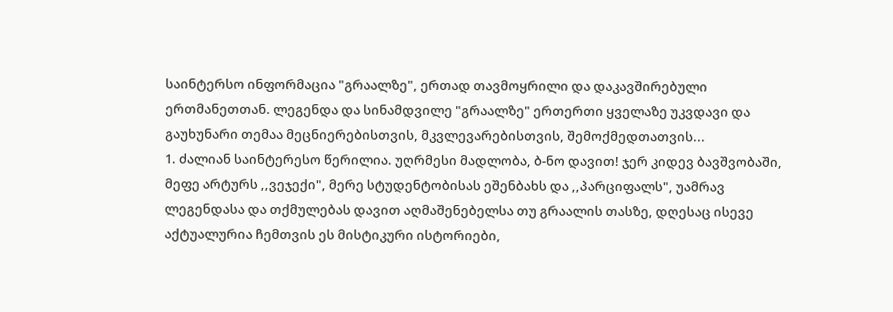საინტერსო ინფორმაცია "გრაალზე", ერთად თავმოყრილი და დაკავშირებული ერთმანეთთან. ლეგენდა და სინამდვილე "გრაალზე" ერთერთი ყველაზე უკვდავი და გაუხუნარი თემაა მეცნიერებისთვის, მკვლევარებისთვის, შემოქმედთათვის...
1. ძალიან საინტერესო წერილია. უღრმესი მადლობა, ბ-ნო დავით! ჯერ კიდევ ბავშვობაში, მეფე არტურს ,,ვეჯექი", მერე სტუდენტობისას ეშენბახს და ,,პარციფალს", უამრავ ლეგენდასა და თქმულებას დავით აღმაშენებელსა თუ გრაალის თასზე, დღესაც ისევე აქტუალურია ჩემთვის ეს მისტიკური ისტორიები,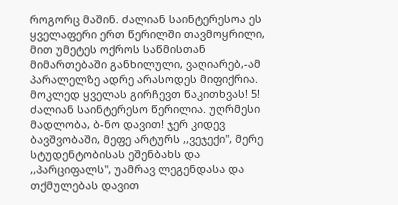როგორც მაშინ. ძალიან საინტერესოა ეს ყველაფერი ერთ წერილში თავმოყრილი, მით უმეტეს ოქროს საწმისთან მიმართებაში განხილული, ვაღიარებ,-ამ პარალელზე ადრე არასოდეს მიფიქრია.
მოკლედ ყველას გირჩევთ წაკითხვას! 5! ძალიან საინტერესო წერილია. უღრმესი მადლობა, ბ-ნო დავით! ჯერ კიდევ ბავშვობაში, მეფე არტურს ,,ვეჯექი", მერე სტუდენტობისას ეშენბახს და ,,პარციფალს", უამრავ ლეგენდასა და თქმულებას დავით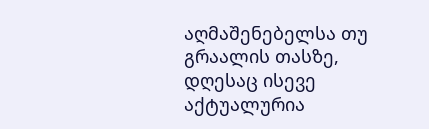აღმაშენებელსა თუ გრაალის თასზე, დღესაც ისევე აქტუალურია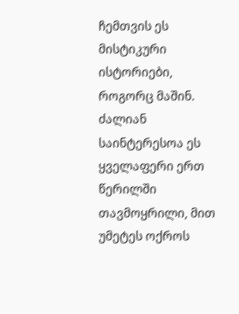ჩემთვის ეს მისტიკური ისტორიები, როგორც მაშინ. ძალიან საინტერესოა ეს ყველაფერი ერთ წერილში თავმოყრილი, მით უმეტეს ოქროს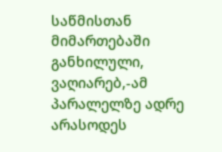საწმისთან მიმართებაში განხილული, ვაღიარებ,-ამ პარალელზე ადრე არასოდეს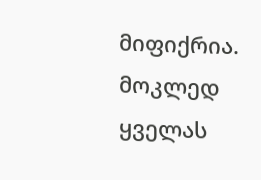მიფიქრია.
მოკლედ ყველას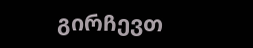გირჩევთ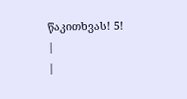წაკითხვას! 5!
|
|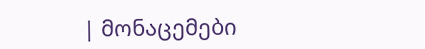| მონაცემები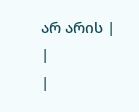არ არის |
|
|